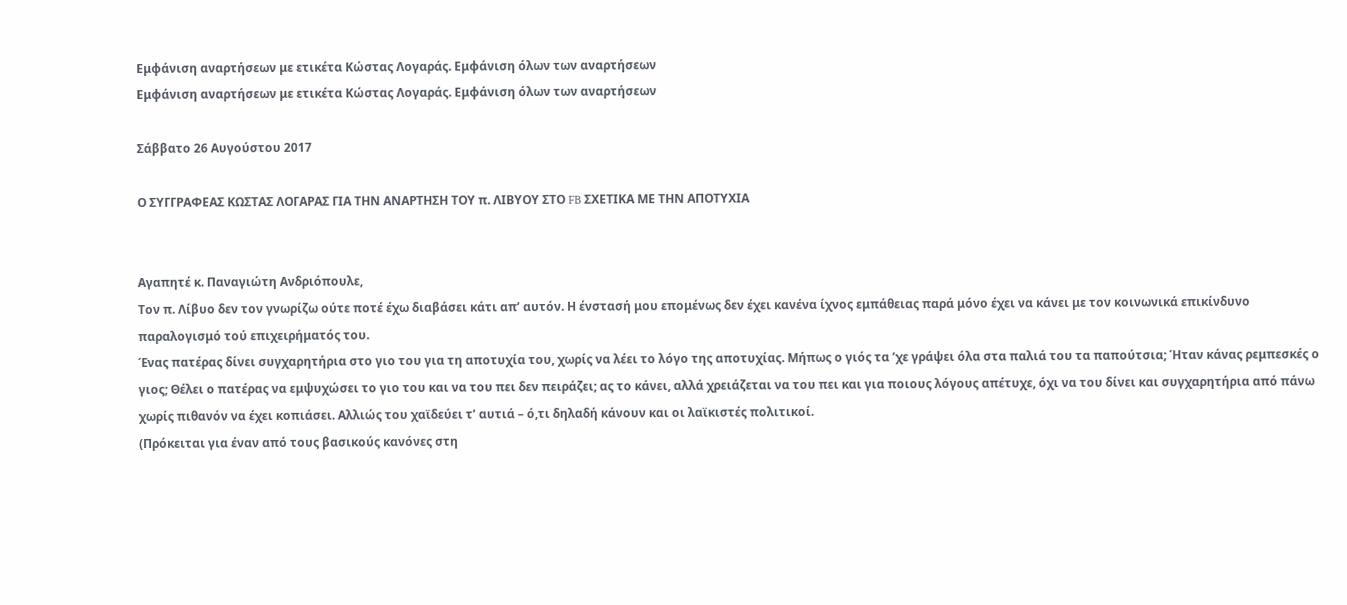Εμφάνιση αναρτήσεων με ετικέτα Kώστας Λογαράς. Εμφάνιση όλων των αναρτήσεων
Εμφάνιση αναρτήσεων με ετικέτα Kώστας Λογαράς. Εμφάνιση όλων των αναρτήσεων

Σάββατο 26 Αυγούστου 2017

Ο ΣΥΓΓΡΑΦΕΑΣ ΚΩΣΤΑΣ ΛΟΓΑΡΑΣ ΓΙΑ ΤΗΝ ΑΝΑΡΤΗΣΗ ΤΟΥ π. ΛΙΒΥΟΥ ΣΤΟ FB ΣΧΕΤΙΚΑ ΜΕ ΤΗΝ ΑΠΟΤΥΧΙΑ


Αγαπητέ κ. Παναγιώτη Ανδριόπουλε,
Τον π. Λίβυο δεν τον γνωρίζω ούτε ποτέ έχω διαβάσει κάτι απ’ αυτόν. Η ένστασή μου επομένως δεν έχει κανένα ίχνος εμπάθειας παρά μόνο έχει να κάνει με τον κοινωνικά επικίνδυνο παραλογισμό τού επιχειρήματός του.
Ένας πατέρας δίνει συγχαρητήρια στο γιο του για τη αποτυχία του, χωρίς να λέει το λόγο της αποτυχίας. Μήπως ο γιός τα ’χε γράψει όλα στα παλιά του τα παπούτσια; Ήταν κάνας ρεμπεσκές ο γιος; Θέλει ο πατέρας να εμψυχώσει το γιο του και να του πει δεν πειράζει; ας το κάνει, αλλά χρειάζεται να του πει και για ποιους λόγους απέτυχε, όχι να του δίνει και συγχαρητήρια από πάνω χωρίς πιθανόν να έχει κοπιάσει. Αλλιώς του χαϊδεύει τ’ αυτιά – ό,τι δηλαδή κάνουν και οι λαϊκιστές πολιτικοί.
(Πρόκειται για έναν από τους βασικούς κανόνες στη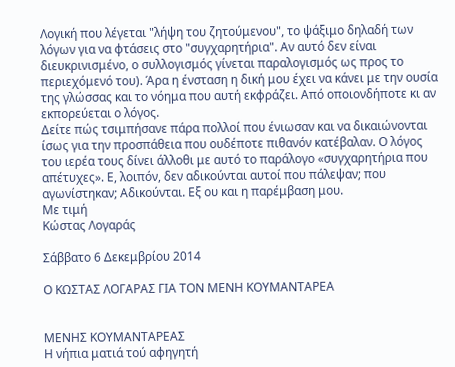Λογική που λέγεται "λήψη του ζητούμενου", το ψάξιμο δηλαδή των λόγων για να φτάσεις στο "συγχαρητήρια". Αν αυτό δεν είναι διευκρινισμένο, ο συλλογισμός γίνεται παραλογισμός ως προς το περιεχόμενό του). Άρα η ένσταση η δική μου έχει να κάνει με την ουσία της γλώσσας και το νόημα που αυτή εκφράζει. Από οποιονδήποτε κι αν εκπορεύεται ο λόγος.
Δείτε πώς τσιμπήσανε πάρα πολλοί που ένιωσαν και να δικαιώνονται ίσως για την προσπάθεια που ουδέποτε πιθανόν κατέβαλαν. Ο λόγος του ιερέα τους δίνει άλλοθι με αυτό το παράλογο «συγχαρητήρια που απέτυχες». Ε, λοιπόν, δεν αδικούνται αυτοί που πάλεψαν; που αγωνίστηκαν; Αδικούνται. Εξ ου και η παρέμβαση μου.
Με τιμή
Κώστας Λογαράς

Σάββατο 6 Δεκεμβρίου 2014

Ο ΚΩΣΤΑΣ ΛΟΓΑΡΑΣ ΓΙΑ ΤΟΝ ΜΕΝΗ ΚΟΥΜΑΝΤΑΡΕΑ


ΜΕΝΗΣ ΚΟΥΜΑΝΤΑΡΕΑΣ
Η νήπια ματιά τού αφηγητή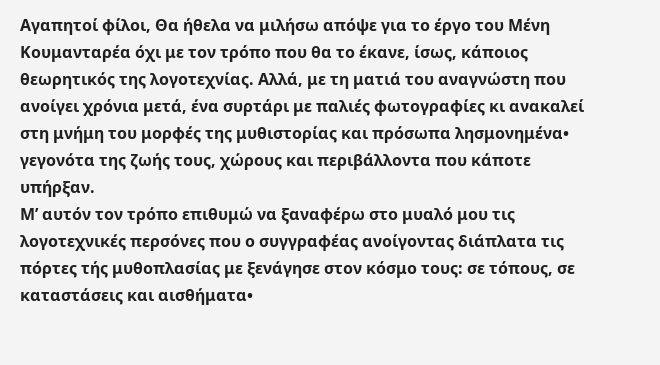Αγαπητοί φίλοι, Θα ήθελα να μιλήσω απόψε για το έργο του Μένη Κουμανταρέα όχι με τον τρόπο που θα το έκανε, ίσως, κάποιος θεωρητικός της λογοτεχνίας. Αλλά, με τη ματιά του αναγνώστη που ανοίγει χρόνια μετά, ένα συρτάρι με παλιές φωτογραφίες κι ανακαλεί στη μνήμη του μορφές της μυθιστορίας και πρόσωπα λησμονημένα• γεγονότα της ζωής τους, χώρους και περιβάλλοντα που κάποτε υπήρξαν.
Μ’ αυτόν τον τρόπο επιθυμώ να ξαναφέρω στο μυαλό μου τις λογοτεχνικές περσόνες που ο συγγραφέας ανοίγοντας διάπλατα τις πόρτες τής μυθοπλασίας με ξενάγησε στον κόσμο τους: σε τόπους, σε καταστάσεις και αισθήματα•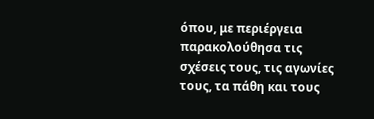όπου, με περιέργεια παρακολούθησα τις σχέσεις τους, τις αγωνίες τους, τα πάθη και τους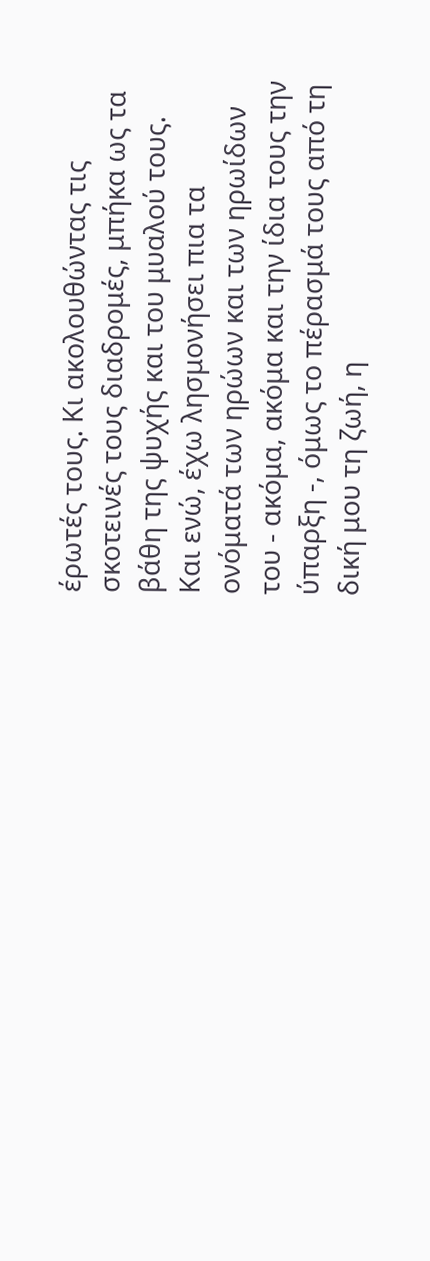έρωτές τους. Κι ακολουθώντας τις σκοτεινές τους διαδρομές, μπήκα ως τα βάθη της ψυχής και του μυαλού τους.
Και ενώ, έχω λησμονήσει πια τα ονόματά των ηρώων και των ηρωίδων του - ακόμα, ακόμα και την ίδια τους την ύπαρξη -, όμως το πέρασμά τους από τη δική μου τη ζωή, η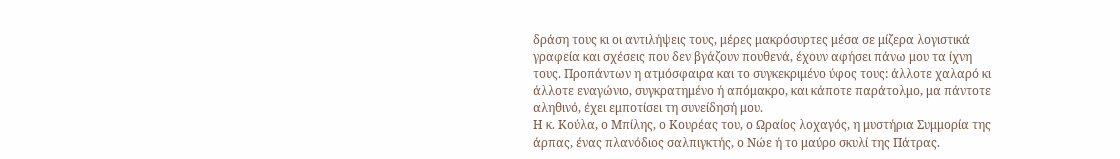δράση τους κι οι αντιλήψεις τους, μέρες μακρόσυρτες μέσα σε μίζερα λογιστικά γραφεία και σχέσεις που δεν βγάζουν πουθενά, έχουν αφήσει πάνω μου τα ίχνη τους. Προπάντων η ατμόσφαιρα και το συγκεκριμένο ύφος τους: άλλοτε χαλαρό κι άλλοτε εναγώνιο, συγκρατημένο ή απόμακρο, και κάποτε παράτολμο, μα πάντοτε αληθινό, έχει εμποτίσει τη συνείδησή μου.
Η κ. Κούλα, ο Μπίλης, ο Κουρέας του, ο Ωραίος λοχαγός, η μυστήρια Συμμορία της άρπας, ένας πλανόδιος σαλπιγκτής, ο Νώε ή το μαύρο σκυλί της Πάτρας.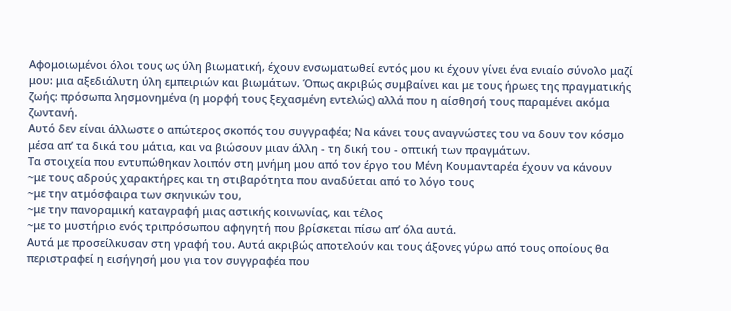Αφομοιωμένοι όλοι τους ως ύλη βιωματική, έχουν ενσωματωθεί εντός μου κι έχουν γίνει ένα ενιαίο σύνολο μαζί μου: μια αξεδιάλυτη ύλη εμπειριών και βιωμάτων. Όπως ακριβώς συμβαίνει και με τους ήρωες της πραγματικής ζωής: πρόσωπα λησμονημένα (η μορφή τους ξεχασμένη εντελώς) αλλά που η αίσθησή τους παραμένει ακόμα ζωντανή.
Αυτό δεν είναι άλλωστε ο απώτερος σκοπός του συγγραφέα; Να κάνει τους αναγνώστες του να δουν τον κόσμο μέσα απ’ τα δικά του μάτια, και να βιώσουν μιαν άλλη - τη δική του - οπτική των πραγμάτων.
Τα στοιχεία που εντυπώθηκαν λοιπόν στη μνήμη μου από τον έργο του Μένη Κουμανταρέα έχουν να κάνουν
~με τους αδρούς χαρακτήρες και τη στιβαρότητα που αναδύεται από το λόγο τους
~με την ατμόσφαιρα των σκηνικών του,
~με την πανοραμική καταγραφή μιας αστικής κοινωνίας, και τέλος
~με το μυστήριο ενός τριπρόσωπου αφηγητή που βρίσκεται πίσω απ’ όλα αυτά.
Αυτά με προσείλκυσαν στη γραφή του. Αυτά ακριβώς αποτελούν και τους άξονες γύρω από τους οποίους θα περιστραφεί η εισήγησή μου για τον συγγραφέα που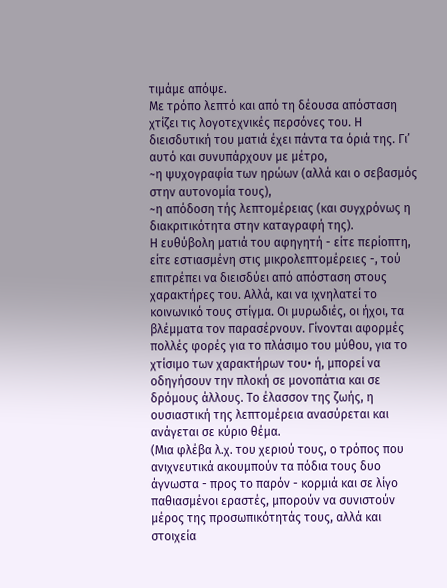τιμάμε απόψε.
Με τρόπο λεπτό και από τη δέουσα απόσταση χτίζει τις λογοτεχνικές περσόνες του. Η διεισδυτική του ματιά έχει πάντα τα όριά της. Γι’ αυτό και συνυπάρχουν με μέτρο,
~η ψυχογραφία των ηρώων (αλλά και ο σεβασμός στην αυτονομία τους),
~η απόδοση τής λεπτομέρειας (και συγχρόνως η διακριτικότητα στην καταγραφή της).
Η ευθύβολη ματιά του αφηγητή - είτε περίοπτη, είτε εστιασμένη στις μικρολεπτομέρειες -, τού επιτρέπει να διεισδύει από απόσταση στους χαρακτήρες του. Αλλά, και να ιχνηλατεί το κοινωνικό τους στίγμα. Οι μυρωδιές, οι ήχοι, τα βλέμματα τον παρασέρνουν. Γίνονται αφορμές πολλές φορές για το πλάσιμο του μύθου, για το χτίσιμο των χαρακτήρων του• ή, μπορεί να οδηγήσουν την πλοκή σε μονοπάτια και σε δρόμους άλλους. Το έλασσον της ζωής, η ουσιαστική της λεπτομέρεια ανασύρεται και ανάγεται σε κύριο θέμα.
(Μια φλέβα λ.χ. του χεριού τους, ο τρόπος που ανιχνευτικά ακουμπούν τα πόδια τους δυο άγνωστα - προς το παρόν - κορμιά και σε λίγο παθιασμένοι εραστές, μπορούν να συνιστούν μέρος της προσωπικότητάς τους, αλλά και στοιχεία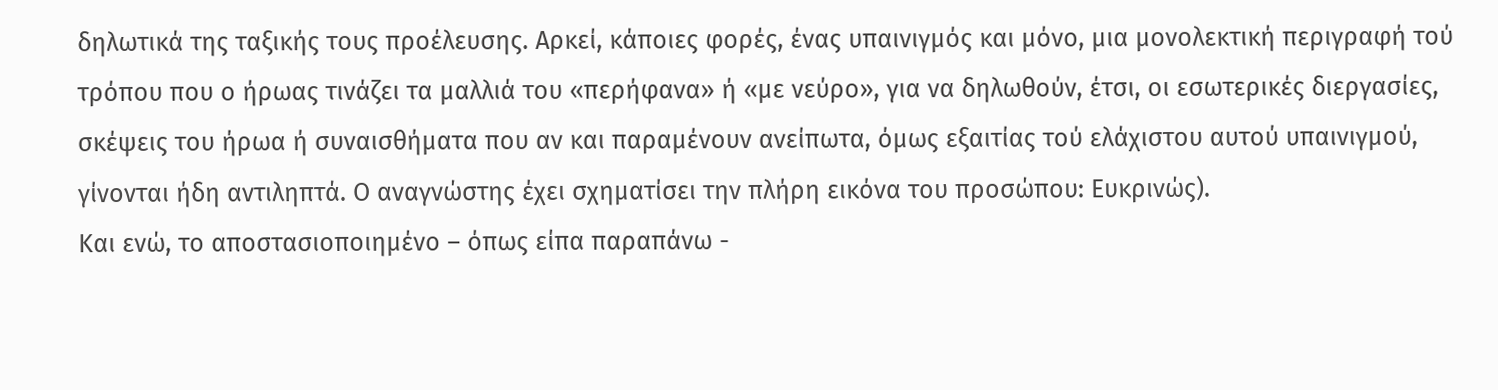δηλωτικά της ταξικής τους προέλευσης. Αρκεί, κάποιες φορές, ένας υπαινιγμός και μόνο, μια μονολεκτική περιγραφή τού τρόπου που ο ήρωας τινάζει τα μαλλιά του «περήφανα» ή «με νεύρο», για να δηλωθούν, έτσι, οι εσωτερικές διεργασίες, σκέψεις του ήρωα ή συναισθήματα που αν και παραμένουν ανείπωτα, όμως εξαιτίας τού ελάχιστου αυτού υπαινιγμού, γίνονται ήδη αντιληπτά. Ο αναγνώστης έχει σχηματίσει την πλήρη εικόνα του προσώπου: Ευκρινώς).
Και ενώ, το αποστασιοποιημένο – όπως είπα παραπάνω -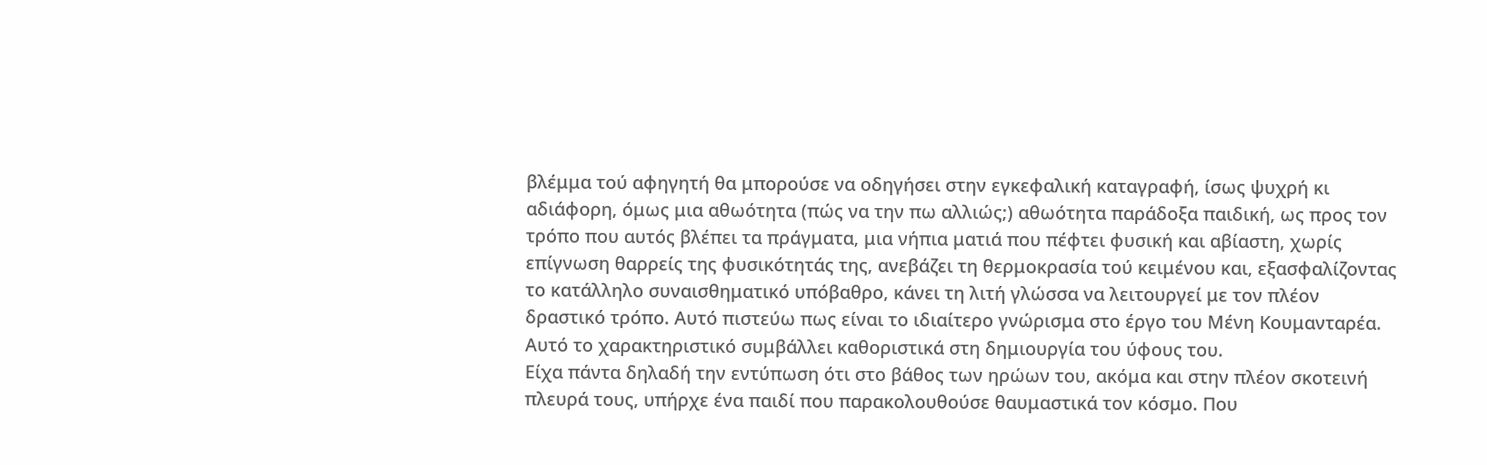βλέμμα τού αφηγητή θα μπορούσε να οδηγήσει στην εγκεφαλική καταγραφή, ίσως ψυχρή κι αδιάφορη, όμως μια αθωότητα (πώς να την πω αλλιώς;) αθωότητα παράδοξα παιδική, ως προς τον τρόπο που αυτός βλέπει τα πράγματα, μια νήπια ματιά που πέφτει φυσική και αβίαστη, χωρίς επίγνωση θαρρείς της φυσικότητάς της, ανεβάζει τη θερμοκρασία τού κειμένου και, εξασφαλίζοντας το κατάλληλο συναισθηματικό υπόβαθρο, κάνει τη λιτή γλώσσα να λειτουργεί με τον πλέον δραστικό τρόπο. Αυτό πιστεύω πως είναι το ιδιαίτερο γνώρισμα στο έργο του Μένη Κουμανταρέα. Αυτό το χαρακτηριστικό συμβάλλει καθοριστικά στη δημιουργία του ύφους του.
Είχα πάντα δηλαδή την εντύπωση ότι στο βάθος των ηρώων του, ακόμα και στην πλέον σκοτεινή πλευρά τους, υπήρχε ένα παιδί που παρακολουθούσε θαυμαστικά τον κόσμο. Που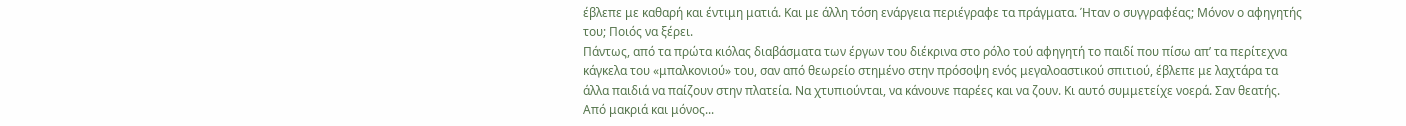έβλεπε με καθαρή και έντιμη ματιά. Και με άλλη τόση ενάργεια περιέγραφε τα πράγματα. Ήταν ο συγγραφέας; Μόνον ο αφηγητής του; Ποιός να ξέρει.
Πάντως, από τα πρώτα κιόλας διαβάσματα των έργων του διέκρινα στο ρόλο τού αφηγητή το παιδί που πίσω απ’ τα περίτεχνα κάγκελα του «μπαλκονιού» του, σαν από θεωρείο στημένο στην πρόσοψη ενός μεγαλοαστικού σπιτιού, έβλεπε με λαχτάρα τα άλλα παιδιά να παίζουν στην πλατεία. Να χτυπιούνται, να κάνουνε παρέες και να ζουν. Κι αυτό συμμετείχε νοερά. Σαν θεατής. Από μακριά και μόνος...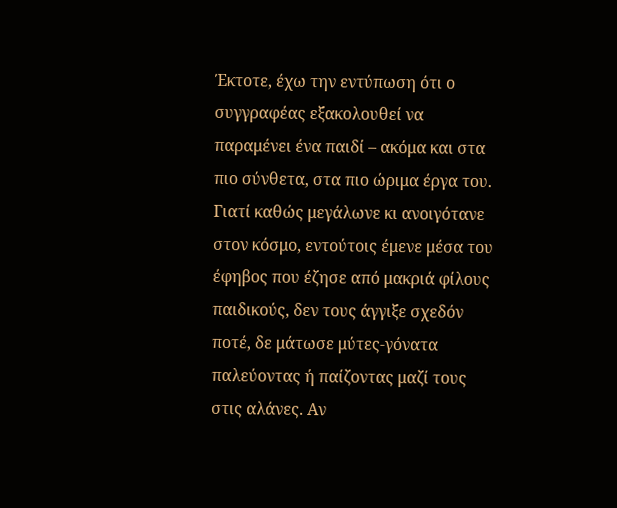Έκτοτε, έχω την εντύπωση ότι ο συγγραφέας εξακολουθεί να παραμένει ένα παιδί – ακόμα και στα πιο σύνθετα, στα πιο ώριμα έργα του. Γιατί καθώς μεγάλωνε κι ανοιγότανε στον κόσμο, εντούτοις έμενε μέσα του έφηβος που έζησε από μακριά φίλους παιδικούς, δεν τους άγγιξε σχεδόν ποτέ, δε μάτωσε μύτες-γόνατα παλεύοντας ή παίζοντας μαζί τους στις αλάνες. Αν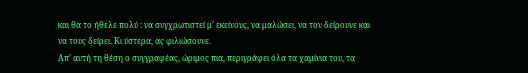και θα το ήθελε πολύ : να συγχρωτιστεί μ’ εκείνους, να μαλώσει, να τον δείρουνε και να τους δείρει. Κι ύστερα, ας φιλιώσουνε.
Απ’ αυτή τη θέση ο συγγραφέας, ώριμος πια, περιγράφει όλα τα χαμίνια του, τα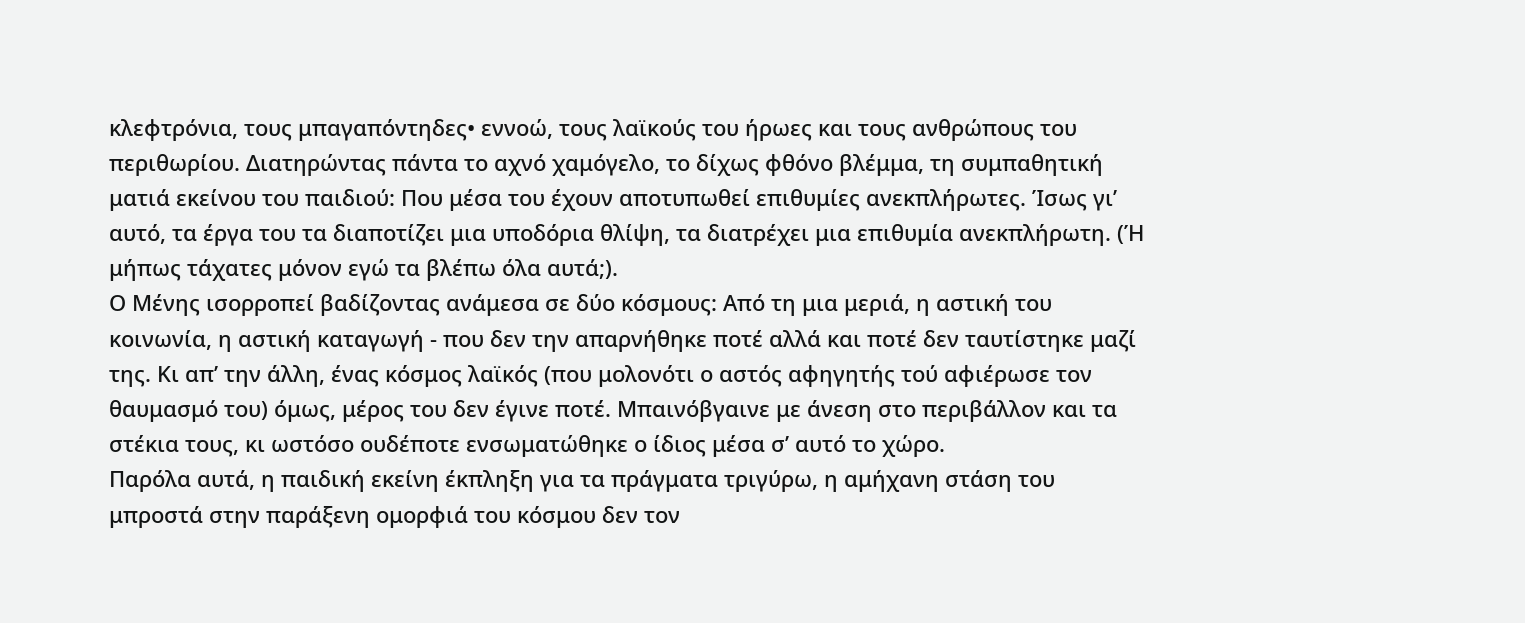κλεφτρόνια, τους μπαγαπόντηδες• εννοώ, τους λαϊκούς του ήρωες και τους ανθρώπους του περιθωρίου. Διατηρώντας πάντα το αχνό χαμόγελο, το δίχως φθόνο βλέμμα, τη συμπαθητική ματιά εκείνου του παιδιού: Που μέσα του έχουν αποτυπωθεί επιθυμίες ανεκπλήρωτες. Ίσως γι’ αυτό, τα έργα του τα διαποτίζει μια υποδόρια θλίψη, τα διατρέχει μια επιθυμία ανεκπλήρωτη. (Ή μήπως τάχατες μόνον εγώ τα βλέπω όλα αυτά;).
Ο Μένης ισορροπεί βαδίζοντας ανάμεσα σε δύο κόσμους: Από τη μια μεριά, η αστική του κοινωνία, η αστική καταγωγή - που δεν την απαρνήθηκε ποτέ αλλά και ποτέ δεν ταυτίστηκε μαζί της. Κι απ’ την άλλη, ένας κόσμος λαϊκός (που μολονότι ο αστός αφηγητής τού αφιέρωσε τον θαυμασμό του) όμως, μέρος του δεν έγινε ποτέ. Μπαινόβγαινε με άνεση στο περιβάλλον και τα στέκια τους, κι ωστόσο ουδέποτε ενσωματώθηκε ο ίδιος μέσα σ’ αυτό το χώρο.
Παρόλα αυτά, η παιδική εκείνη έκπληξη για τα πράγματα τριγύρω, η αμήχανη στάση του μπροστά στην παράξενη ομορφιά του κόσμου δεν τον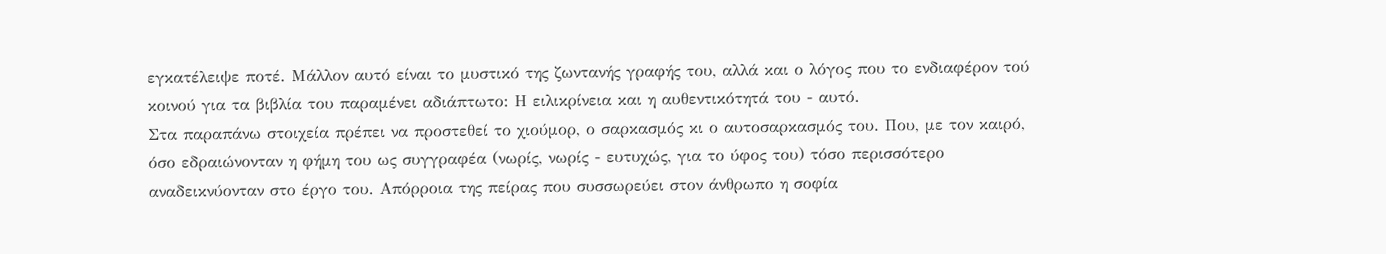εγκατέλειψε ποτέ. Μάλλον αυτό είναι το μυστικό της ζωντανής γραφής του, αλλά και ο λόγος που το ενδιαφέρον τού κοινού για τα βιβλία του παραμένει αδιάπτωτο: Η ειλικρίνεια και η αυθεντικότητά του - αυτό.
Στα παραπάνω στοιχεία πρέπει να προστεθεί το χιούμορ, ο σαρκασμός κι ο αυτοσαρκασμός του. Που, με τον καιρό, όσο εδραιώνονταν η φήμη του ως συγγραφέα (νωρίς, νωρίς - ευτυχώς, για το ύφος του) τόσο περισσότερο αναδεικνύονταν στο έργο του. Απόρροια της πείρας που συσσωρεύει στον άνθρωπο η σοφία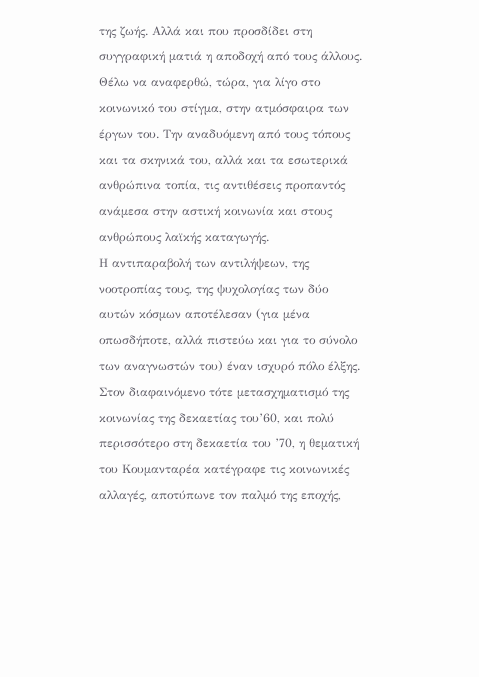της ζωής. Αλλά και που προσδίδει στη συγγραφική ματιά η αποδοχή από τους άλλους.
Θέλω να αναφερθώ, τώρα, για λίγο στο κοινωνικό του στίγμα, στην ατμόσφαιρα των έργων του. Την αναδυόμενη από τους τόπους και τα σκηνικά του, αλλά και τα εσωτερικά ανθρώπινα τοπία, τις αντιθέσεις προπαντός ανάμεσα στην αστική κοινωνία και στους ανθρώπους λαϊκής καταγωγής.
Η αντιπαραβολή των αντιλήψεων, της νοοτροπίας τους, της ψυχολογίας των δύο αυτών κόσμων αποτέλεσαν (για μένα οπωσδήποτε, αλλά πιστεύω και για το σύνολο των αναγνωστών του) έναν ισχυρό πόλο έλξης.
Στον διαφαινόμενο τότε μετασχηματισμό της κοινωνίας της δεκαετίας του’60, και πολύ περισσότερο στη δεκαετία του ’70, η θεματική του Κουμανταρέα κατέγραφε τις κοινωνικές αλλαγές, αποτύπωνε τον παλμό της εποχής,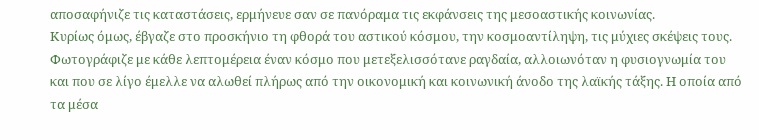αποσαφήνιζε τις καταστάσεις, ερμήνευε σαν σε πανόραμα τις εκφάνσεις της μεσοαστικής κοινωνίας.
Κυρίως όμως, έβγαζε στο προσκήνιο τη φθορά του αστικού κόσμου, την κοσμοαντίληψη, τις μύχιες σκέψεις τους. Φωτογράφιζε με κάθε λεπτομέρεια έναν κόσμο που μετεξελισσότανε ραγδαία, αλλοιωνόταν η φυσιογνωμία του και που σε λίγο έμελλε να αλωθεί πλήρως από την οικονομική και κοινωνική άνοδο της λαϊκής τάξης. Η οποία από τα μέσα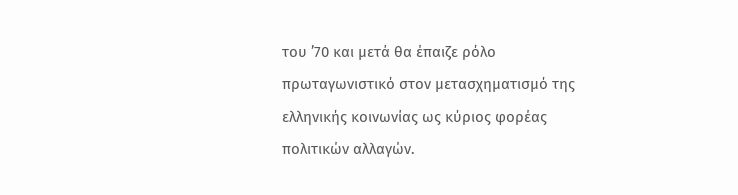του ’70 και μετά θα έπαιζε ρόλο πρωταγωνιστικό στον μετασχηματισμό της ελληνικής κοινωνίας ως κύριος φορέας πολιτικών αλλαγών.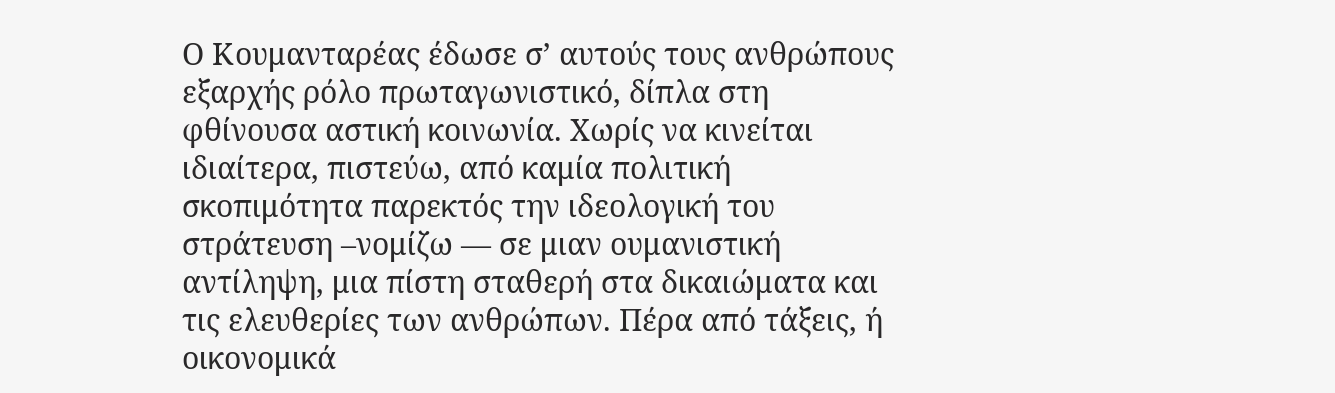Ο Κουμανταρέας έδωσε σ’ αυτούς τους ανθρώπους εξαρχής ρόλο πρωταγωνιστικό, δίπλα στη φθίνουσα αστική κοινωνία. Χωρίς να κινείται ιδιαίτερα, πιστεύω, από καμία πολιτική σκοπιμότητα παρεκτός την ιδεολογική του στράτευση –νομίζω — σε μιαν ουμανιστική αντίληψη, μια πίστη σταθερή στα δικαιώματα και τις ελευθερίες των ανθρώπων. Πέρα από τάξεις, ή οικονομικά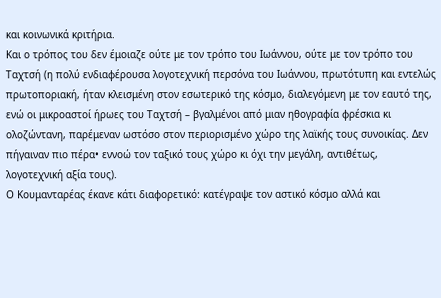και κοινωνικά κριτήρια.
Και ο τρόπος του δεν έμοιαζε ούτε με τον τρόπο του Ιωάννου, ούτε με τον τρόπο του Ταχτσή (η πολύ ενδιαφέρουσα λογοτεχνική περσόνα του Ιωάννου, πρωτότυπη και εντελώς πρωτοποριακή, ήταν κλεισμένη στον εσωτερικό της κόσμο, διαλεγόμενη με τον εαυτό της, ενώ οι μικροαστοί ήρωες του Ταχτσή – βγαλμένοι από μιαν ηθογραφία φρέσκια κι ολοζώντανη, παρέμεναν ωστόσο στον περιορισμένο χώρο της λαϊκής τους συνοικίας. Δεν πήγαιναν πιο πέρα• εννοώ τον ταξικό τους χώρο κι όχι την μεγάλη, αντιθέτως, λογοτεχνική αξία τους).
Ο Κουμανταρέας έκανε κάτι διαφορετικό: κατέγραψε τον αστικό κόσμο αλλά και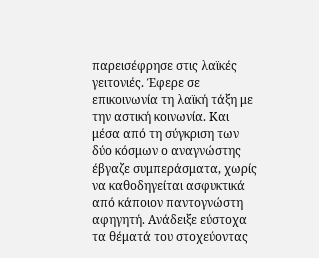παρεισέφρησε στις λαϊκές γειτονιές. Έφερε σε επικοινωνία τη λαϊκή τάξη με την αστική κοινωνία. Και μέσα από τη σύγκριση των δύο κόσμων ο αναγνώστης έβγαζε συμπεράσματα, χωρίς να καθοδηγείται ασφυκτικά από κάποιον παντογνώστη αφηγητή. Ανάδειξε εύστοχα τα θέματά του στοχεύοντας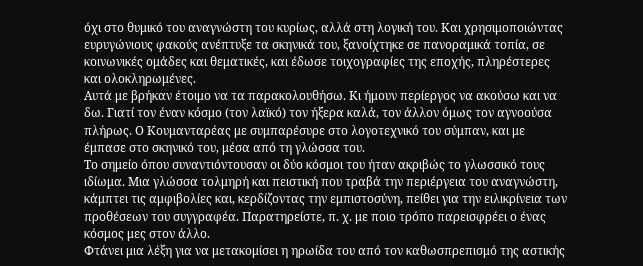όχι στο θυμικό του αναγνώστη του κυρίως, αλλά στη λογική του. Και χρησιμοποιώντας ευρυγώνιους φακούς ανέπτυξε τα σκηνικά του, ξανοίχτηκε σε πανοραμικά τοπία, σε κοινωνικές ομάδες και θεματικές, και έδωσε τοιχογραφίες της εποχής, πληρέστερες και ολοκληρωμένες.
Αυτά με βρήκαν έτοιμο να τα παρακολουθήσω. Κι ήμουν περίεργος να ακούσω και να δω. Γιατί τον έναν κόσμο (τον λαϊκό) τον ήξερα καλά, τον άλλον όμως τον αγνοούσα πλήρως. Ο Κουμανταρέας με συμπαρέσυρε στο λογοτεχνικό του σύμπαν, και με έμπασε στο σκηνικό του, μέσα από τη γλώσσα του.
Το σημείο όπου συναντιόντουσαν οι δύο κόσμοι του ήταν ακριβώς το γλωσσικό τους ιδίωμα. Μια γλώσσα τολμηρή και πειστική που τραβά την περιέργεια του αναγνώστη, κάμπτει τις αμφιβολίες και, κερδίζοντας την εμπιστοσύνη, πείθει για την ειλικρίνεια των προθέσεων του συγγραφέα. Παρατηρείστε, π. χ. με ποιο τρόπο παρεισφρέει ο ένας κόσμος μες στον άλλο.
Φτάνει μια λέξη για να μετακομίσει η ηρωίδα του από τον καθωσπρεπισμό της αστικής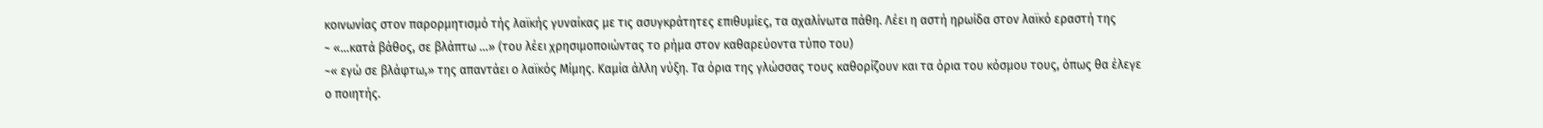κοινωνίας στον παρορμητισμό τής λαϊκής γυναίκας με τις ασυγκράτητες επιθυμίες, τα αχαλίνωτα πάθη. Λέει η αστή ηρωίδα στον λαϊκό εραστή της
~ «…κατά βάθος, σε βλάπτω …» (του λέει χρησιμοποιώντας το ρήμα στον καθαρεύοντα τύπο του)
~« εγώ σε βλάφτω,» της απαντάει ο λαϊκός Μίμης. Καμία άλλη νύξη. Τα όρια της γλώσσας τους καθορίζουν και τα όρια του κόσμου τους, όπως θα έλεγε ο ποιητής.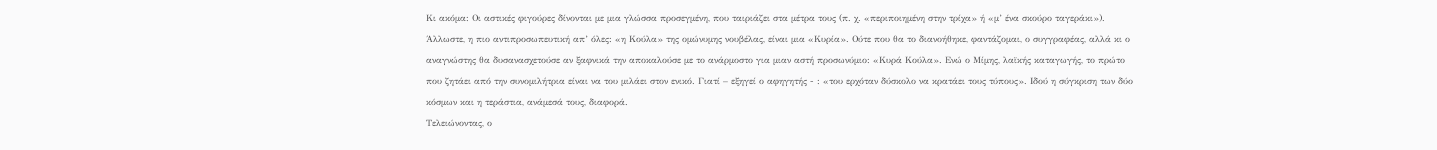Κι ακόμα: Οι αστικές φιγούρες δίνονται με μια γλώσσα προσεγμένη, που ταιριάζει στα μέτρα τους (π. χ. «περιποιημένη στην τρίχα» ή «μ’ ένα σκούρο ταγεράκι»). Άλλωστε, η πιο αντιπροσωπευτική απ’ όλες: «η Κούλα» της ομώνυμης νουβέλας, είναι μια «Κυρία». Ούτε που θα το διανοήθηκε, φαντάζομαι, ο συγγραφέας, αλλά κι ο αναγνώστης θα δυσανασχετούσε αν ξαφνικά την αποκαλούσε με το ανάρμοστο για μιαν αστή προσωνύμιο: «Κυρά Κούλα». Ενώ ο Μίμης, λαϊκής καταγωγής, το πρώτο που ζητάει από την συνομιλήτρια είναι να του μιλάει στον ενικό. Γιατί – εξηγεί ο αφηγητής - : «του ερχόταν δύσκολο να κρατάει τους τύπους». Ιδού η σύγκριση των δύο κόσμων και η τεράστια, ανάμεσά τους, διαφορά.
Τελειώνοντας, ο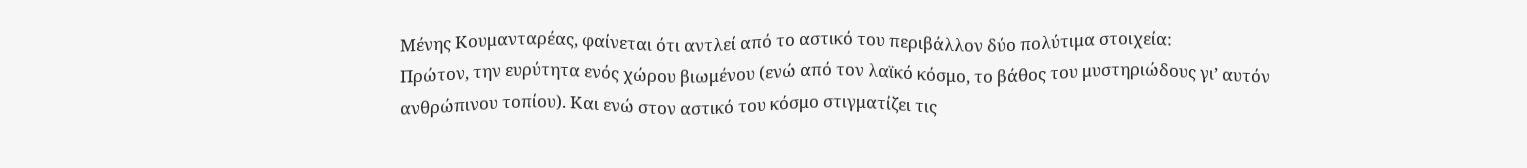Μένης Κουμανταρέας, φαίνεται ότι αντλεί από το αστικό του περιβάλλον δύο πολύτιμα στοιχεία:
Πρώτον, την ευρύτητα ενός χώρου βιωμένου (ενώ από τον λαϊκό κόσμο, το βάθος του μυστηριώδους γι’ αυτόν ανθρώπινου τοπίου). Και ενώ στον αστικό του κόσμο στιγματίζει τις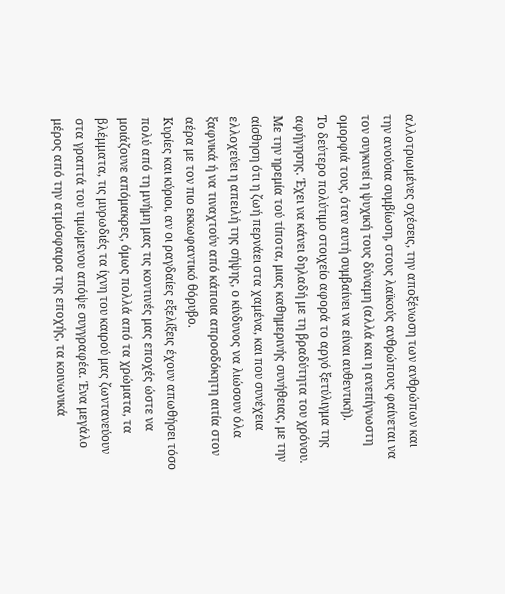αλλοτριωμένες σχέσεις, την αποξένωση των ανθρώπων και την ανούσια συμβίωση, στους λαϊκούς ανθρώπους φαίνεται να τον συγκινεί η ψυχική τους δύναμη (αλλά και η ανεπίγνωστη ομορφιά τους, όταν αυτή συμβαίνει να είναι αυθεντική).
Το δεύτερο πολύτιμο στοιχείο αφορά το αργό ξετύλιγμα της αφήγησης. Έχει να κάνει δηλαδή με τη βραδύτητα του χρόνου. Με την ηρεμία τού τίποτα, μιας καθημερινής συνήθειας, με την αίσθηση ότι η ζωή περνάει στα χαμένα, και που συνέχεια ελλοχεύει η απειλή της σήψης, ο κίνδυνος να λιώσουν όλα ξαφνικά ή να τιναχτούν από κάποια απροσδόκητη αιτία στον αέρα με τον πιο εκκωφαντικό θόρυβο.
Κυρίες και κύριοι, αν οι ραγδαίες εξελίξεις έχουν απωθήσει τόσο πολύ από τη μνήμη μας τις κοντινές μας εποχές ώστε να μοιάζουνε απόμακρες, όμως πολλά από τα χρώματα, τα βλέμματα, τις μυρωδιές τα ίχνη του καιρού μας ζωντανεύουν στα γραπτά του τιμώμενου απόψε συγγραφέα. Ένα μεγάλο μέρος από την ατμόσφαιρα της εποχής, τα κοινωνικά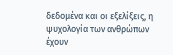δεδομένα και οι εξελίξεις, η ψυχολογία των ανθρώπων έχουν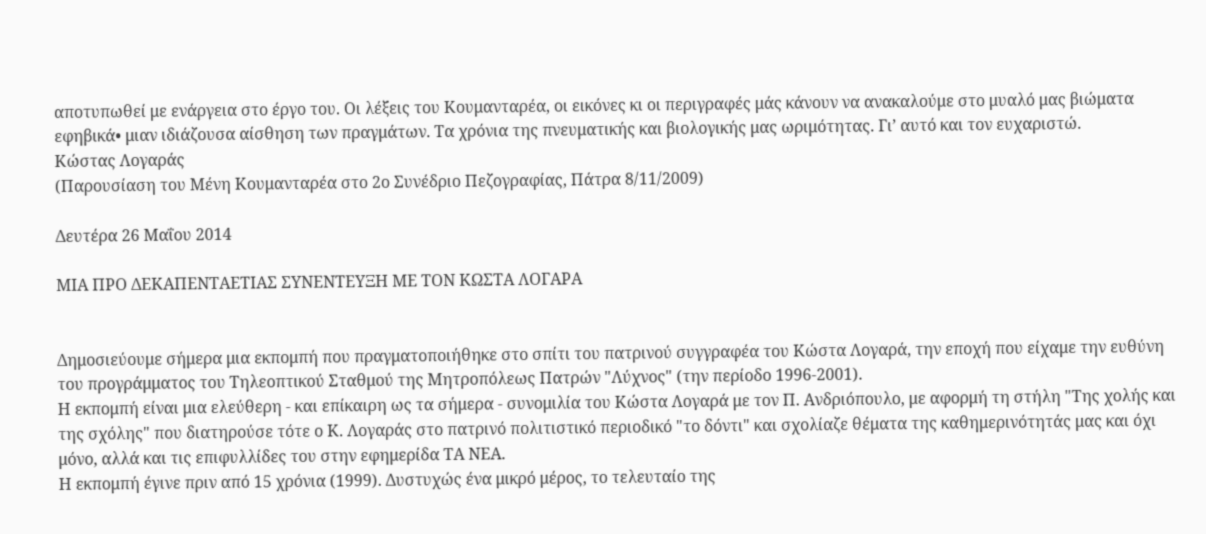αποτυπωθεί με ενάργεια στο έργο του. Οι λέξεις του Κουμανταρέα, οι εικόνες κι οι περιγραφές μάς κάνουν να ανακαλούμε στο μυαλό μας βιώματα εφηβικά• μιαν ιδιάζουσα αίσθηση των πραγμάτων. Τα χρόνια της πνευματικής και βιολογικής μας ωριμότητας. Γι’ αυτό και τον ευχαριστώ.
Κώστας Λογαράς
(Παρουσίαση του Μένη Κουμανταρέα στο 2ο Συνέδριο Πεζογραφίας, Πάτρα 8/11/2009)

Δευτέρα 26 Μαΐου 2014

ΜΙΑ ΠΡΟ ΔΕΚΑΠΕΝΤΑΕΤΙΑΣ ΣΥΝΕΝΤΕΥΞΗ ΜΕ ΤΟΝ ΚΩΣΤΑ ΛΟΓΑΡΑ


Δημοσιεύουμε σήμερα μια εκπομπή που πραγματοποιήθηκε στο σπίτι του πατρινού συγγραφέα του Κώστα Λογαρά, την εποχή που είχαμε την ευθύνη του προγράμματος του Τηλεοπτικού Σταθμού της Μητροπόλεως Πατρών "Λύχνος" (την περίοδο 1996-2001).
Η εκπομπή είναι μια ελεύθερη - και επίκαιρη ως τα σήμερα - συνομιλία του Κώστα Λογαρά με τον Π. Ανδριόπουλο, με αφορμή τη στήλη "Της χολής και της σχόλης" που διατηρούσε τότε ο Κ. Λογαράς στο πατρινό πολιτιστικό περιοδικό "το δόντι" και σχολίαζε θέματα της καθημερινότητάς μας και όχι μόνο, αλλά και τις επιφυλλίδες του στην εφημερίδα ΤΑ ΝΕΑ.
Η εκπομπή έγινε πριν από 15 χρόνια (1999). Δυστυχώς ένα μικρό μέρος, το τελευταίο της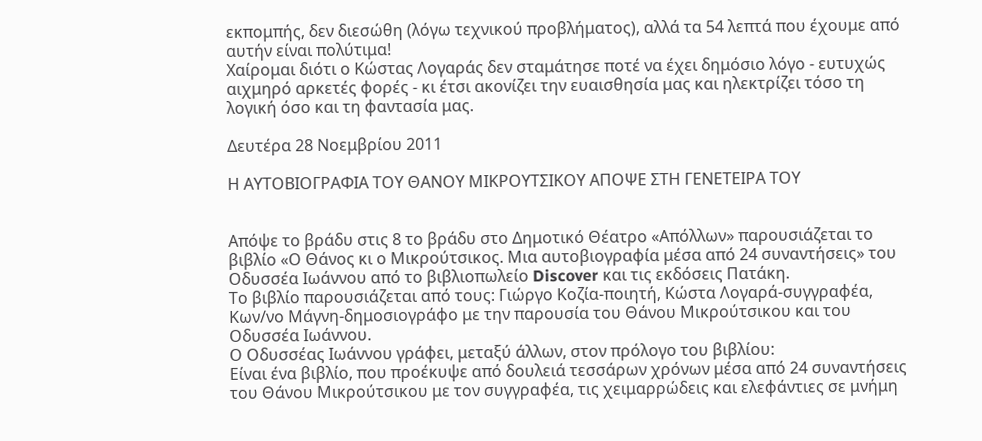εκπομπής, δεν διεσώθη (λόγω τεχνικού προβλήματος), αλλά τα 54 λεπτά που έχουμε από αυτήν είναι πολύτιμα!
Χαίρομαι διότι ο Κώστας Λογαράς δεν σταμάτησε ποτέ να έχει δημόσιο λόγο - ευτυχώς αιχμηρό αρκετές φορές - κι έτσι ακονίζει την ευαισθησία μας και ηλεκτρίζει τόσο τη λογική όσο και τη φαντασία μας.

Δευτέρα 28 Νοεμβρίου 2011

Η ΑΥΤΟΒΙΟΓΡΑΦΙΑ ΤΟΥ ΘΑΝΟΥ ΜΙΚΡΟΥΤΣΙΚΟΥ ΑΠΟΨΕ ΣΤΗ ΓΕΝΕΤΕΙΡΑ ΤΟΥ


Απόψε το βράδυ στις 8 το βράδυ στο Δημοτικό Θέατρο «Απόλλων» παρουσιάζεται το βιβλίο «Ο Θάνος κι ο Μικρούτσικος. Μια αυτοβιογραφία μέσα από 24 συναντήσεις» του Οδυσσέα Ιωάννου από τo βιβλιοπωλείο Discover και τις εκδόσεις Πατάκη.
Το βιβλίο παρουσιάζεται από τους: Γιώργο Κοζία-ποιητή, Κώστα Λογαρά-συγγραφέα, Κων/νο Μάγνη-δημοσιογράφο με την παρουσία του Θάνου Μικρούτσικου και του Οδυσσέα Ιωάννου.
Ο Οδυσσέας Ιωάννου γράφει, μεταξύ άλλων, στον πρόλογο του βιβλίου:
Είναι ένα βιβλίο, που προέκυψε από δουλειά τεσσάρων χρόνων μέσα από 24 συναντήσεις του Θάνου Μικρούτσικου με τον συγγραφέα, τις χειμαρρώδεις και ελεφάντιες σε μνήμη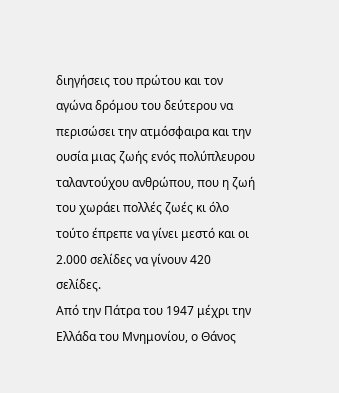διηγήσεις του πρώτου και τον αγώνα δρόμου του δεύτερου να περισώσει την ατμόσφαιρα και την ουσία μιας ζωής ενός πολύπλευρου ταλαντούχου ανθρώπου, που η ζωή του χωράει πολλές ζωές κι όλο τούτο έπρεπε να γίνει μεστό και οι 2.000 σελίδες να γίνουν 420 σελίδες.
Από την Πάτρα του 1947 μέχρι την Ελλάδα του Μνημονίου, ο Θάνος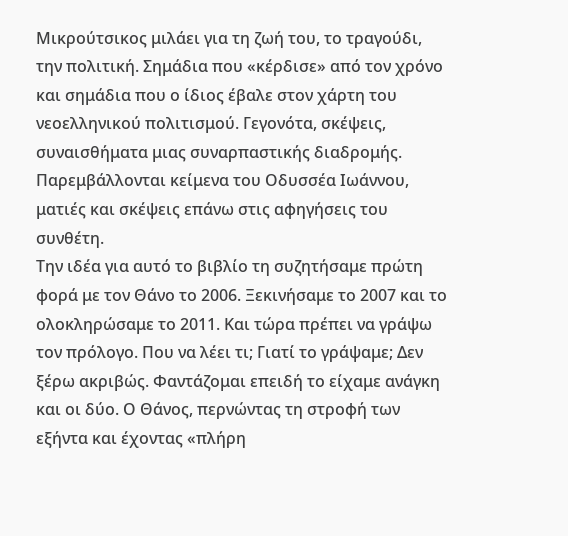Μικρούτσικος μιλάει για τη ζωή του, το τραγούδι, την πολιτική. Σημάδια που «κέρδισε» από τον χρόνο και σημάδια που ο ίδιος έβαλε στον χάρτη του νεοελληνικού πολιτισμού. Γεγονότα, σκέψεις, συναισθήματα μιας συναρπαστικής διαδρομής. Παρεμβάλλονται κείμενα του Οδυσσέα Ιωάννου, ματιές και σκέψεις επάνω στις αφηγήσεις του συνθέτη.
Την ιδέα για αυτό το βιβλίο τη συζητήσαμε πρώτη φορά με τον Θάνο το 2006. Ξεκινήσαμε το 2007 και το ολοκληρώσαμε το 2011. Και τώρα πρέπει να γράψω τον πρόλογο. Που να λέει τι; Γιατί το γράψαμε; Δεν ξέρω ακριβώς. Φαντάζομαι επειδή το είχαμε ανάγκη και οι δύο. Ο Θάνος, περνώντας τη στροφή των εξήντα και έχοντας «πλήρη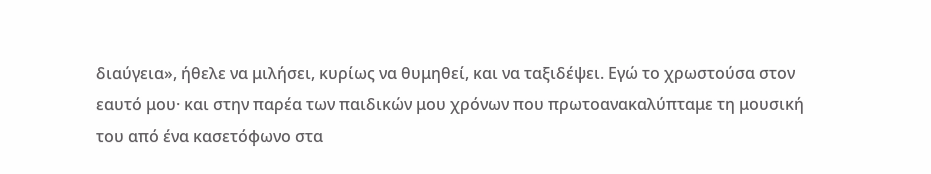διαύγεια», ήθελε να μιλήσει, κυρίως να θυμηθεί, και να ταξιδέψει. Εγώ το χρωστούσα στον εαυτό μου· και στην παρέα των παιδικών μου χρόνων που πρωτοανακαλύπταμε τη μουσική του από ένα κασετόφωνο στα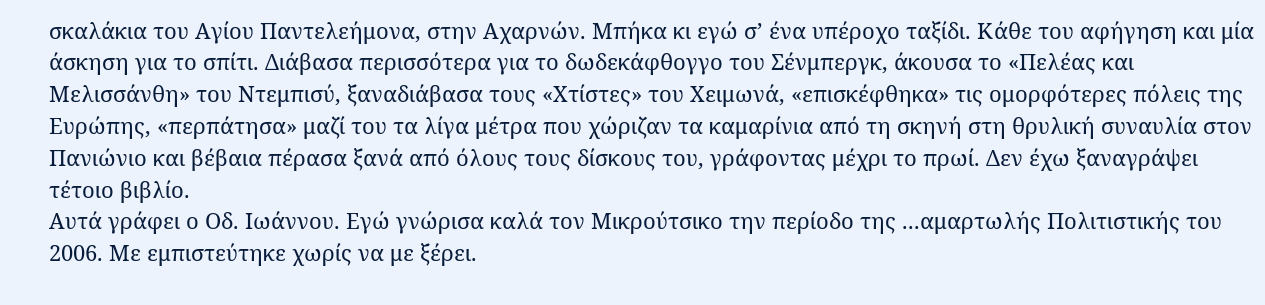σκαλάκια του Αγίου Παντελεήμονα, στην Αχαρνών. Μπήκα κι εγώ σ’ ένα υπέροχο ταξίδι. Κάθε του αφήγηση και μία άσκηση για το σπίτι. Διάβασα περισσότερα για το δωδεκάφθογγο του Σένμπεργκ, άκουσα το «Πελέας και Μελισσάνθη» του Ντεμπισύ, ξαναδιάβασα τους «Χτίστες» του Χειμωνά, «επισκέφθηκα» τις ομορφότερες πόλεις της Ευρώπης, «περπάτησα» μαζί του τα λίγα μέτρα που χώριζαν τα καμαρίνια από τη σκηνή στη θρυλική συναυλία στον Πανιώνιο και βέβαια πέρασα ξανά από όλους τους δίσκους του, γράφοντας μέχρι το πρωί. Δεν έχω ξαναγράψει τέτοιο βιβλίο.
Αυτά γράφει ο Οδ. Ιωάννου. Εγώ γνώρισα καλά τον Μικρούτσικο την περίοδο της ...αμαρτωλής Πολιτιστικής του 2006. Με εμπιστεύτηκε χωρίς να με ξέρει.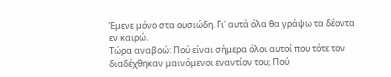Έμενε μόνο στα ουσιώδη. Γι' αυτά όλα θα γράψω τα δέοντα εν καιρώ.
Τώρα αναβοώ: Πού είναι σήμερα όλοι αυτοί που τότε τον διαδέχθηκαν μαινόμενοι εναντίον του; Πού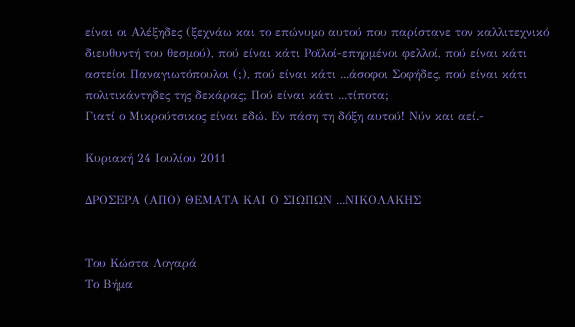είναι οι Αλέξηδες (ξεχνάω και το επώνυμο αυτού που παρίστανε τον καλλιτεχνικό διευθυντή του θεσμού), πού είναι κάτι Ροϊλοί-επηρμένοι φελλοί, πού είναι κάτι αστείοι Παναγιωτόπουλοι (;), πού είναι κάτι ...άσοφοι Σοφήδες, πού είναι κάτι πολιτικάντηδες της δεκάρας; Πού είναι κάτι ...τίποτα;
Γιατί ο Μικρούτσικος είναι εδώ. Εν πάση τη δόξη αυτού! Νύν και αεί.-

Κυριακή 24 Ιουλίου 2011

ΔΡΟΣΕΡΑ (ΑΠΟ) ΘΕΜΑΤΑ ΚΑΙ Ο ΣΙΩΠΩΝ ...ΝΙΚΟΛΑΚΗΣ


Του Κώστα Λογαρά
Το Βήμα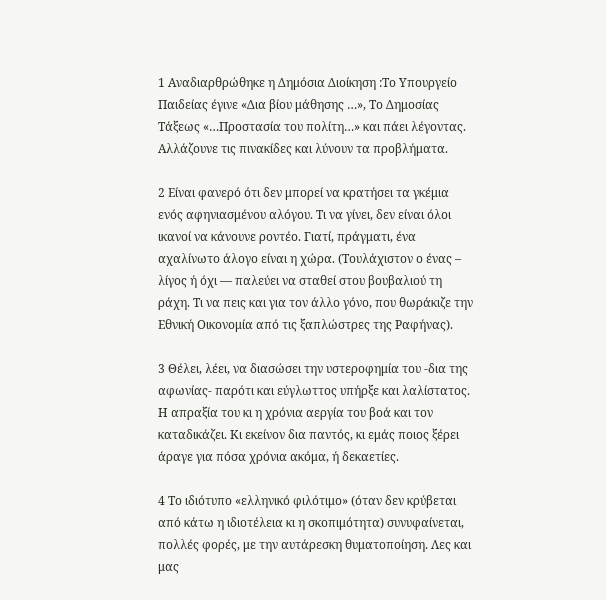1 Αναδιαρθρώθηκε η Δημόσια Διοίκηση :Το Υπουργείο Παιδείας έγινε «Δια βίου μάθησης …», Το Δημοσίας Τάξεως «…Προστασία του πολίτη…» και πάει λέγοντας. Αλλάζουνε τις πινακίδες και λύνουν τα προβλήματα.

2 Είναι φανερό ότι δεν μπορεί να κρατήσει τα γκέμια ενός αφηνιασμένου αλόγου. Τι να γίνει, δεν είναι όλοι ικανοί να κάνουνε ροντέο. Γιατί, πράγματι, ένα αχαλίνωτο άλογο είναι η χώρα. (Τουλάχιστον ο ένας – λίγος ή όχι — παλεύει να σταθεί στου βουβαλιού τη ράχη. Τι να πεις και για τον άλλο γόνο, που θωράκιζε την Εθνική Οικονομία από τις ξαπλώστρες της Ραφήνας).

3 Θέλει, λέει, να διασώσει την υστεροφημία του -δια της αφωνίας- παρότι και εύγλωττος υπήρξε και λαλίστατος. Η απραξία του κι η χρόνια αεργία του βοά και τον καταδικάζει. Κι εκείνον δια παντός, κι εμάς ποιος ξέρει άραγε για πόσα χρόνια ακόμα, ή δεκαετίες.

4 Το ιδιότυπο «ελληνικό φιλότιμο» (όταν δεν κρύβεται από κάτω η ιδιοτέλεια κι η σκοπιμότητα) συνυφαίνεται, πολλές φορές, με την αυτάρεσκη θυματοποίηση. Λες και μας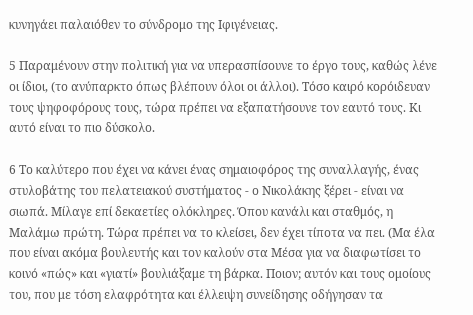κυνηγάει παλαιόθεν το σύνδρομο της Ιφιγένειας.

5 Παραμένουν στην πολιτική για να υπερασπίσουνε το έργο τους, καθώς λένε οι ίδιοι, (το ανύπαρκτο όπως βλέπουν όλοι οι άλλοι). Τόσο καιρό κορόιδευαν τους ψηφοφόρους τους, τώρα πρέπει να εξαπατήσουνε τον εαυτό τους. Κι αυτό είναι το πιο δύσκολο.

6 Το καλύτερο που έχει να κάνει ένας σημαιοφόρος της συναλλαγής, ένας στυλοβάτης του πελατειακού συστήματος - ο Νικολάκης ξέρει - είναι να σιωπά. Μίλαγε επί δεκαετίες ολόκληρες. Όπου κανάλι και σταθμός, η Μαλάμω πρώτη. Τώρα πρέπει να το κλείσει, δεν έχει τίποτα να πει. (Μα έλα που είναι ακόμα βουλευτής και τον καλούν στα Μέσα για να διαφωτίσει το κοινό «πώς» και «γιατί» βουλιάξαμε τη βάρκα. Ποιον; αυτόν και τους ομοίους του, που με τόση ελαφρότητα και έλλειψη συνείδησης οδήγησαν τα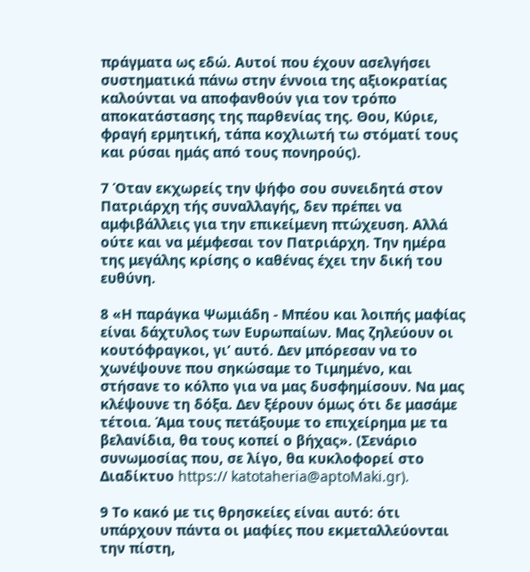πράγματα ως εδώ. Αυτοί που έχουν ασελγήσει συστηματικά πάνω στην έννοια της αξιοκρατίας καλούνται να αποφανθούν για τον τρόπο αποκατάστασης της παρθενίας της. Θου, Κύριε, φραγή ερμητική, τάπα κοχλιωτή τω στόματί τους και ρύσαι ημάς από τους πονηρούς).

7 Όταν εκχωρείς την ψήφο σου συνειδητά στον Πατριάρχη τής συναλλαγής, δεν πρέπει να αμφιβάλλεις για την επικείμενη πτώχευση. Αλλά ούτε και να μέμφεσαι τον Πατριάρχη. Την ημέρα της μεγάλης κρίσης ο καθένας έχει την δική του ευθύνη.

8 «Η παράγκα Ψωμιάδη - Μπέου και λοιπής μαφίας είναι δάχτυλος των Ευρωπαίων. Μας ζηλεύουν οι κουτόφραγκοι, γι’ αυτό. Δεν μπόρεσαν να το χωνέψουνε που σηκώσαμε το Τιμημένο, και στήσανε το κόλπο για να μας δυσφημίσουν. Να μας κλέψουνε τη δόξα. Δεν ξέρουν όμως ότι δε μασάμε τέτοια. Άμα τους πετάξουμε το επιχείρημα με τα βελανίδια, θα τους κοπεί ο βήχας». (Σενάριο συνωμοσίας που, σε λίγο, θα κυκλοφορεί στο Διαδίκτυο https:// katotaheria@aptoMaki.gr).

9 Το κακό με τις θρησκείες είναι αυτό: ότι υπάρχουν πάντα οι μαφίες που εκμεταλλεύονται την πίστη,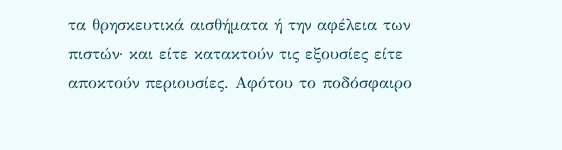τα θρησκευτικά αισθήματα ή την αφέλεια των πιστών· και είτε κατακτούν τις εξουσίες είτε αποκτούν περιουσίες. Αφότου το ποδόσφαιρο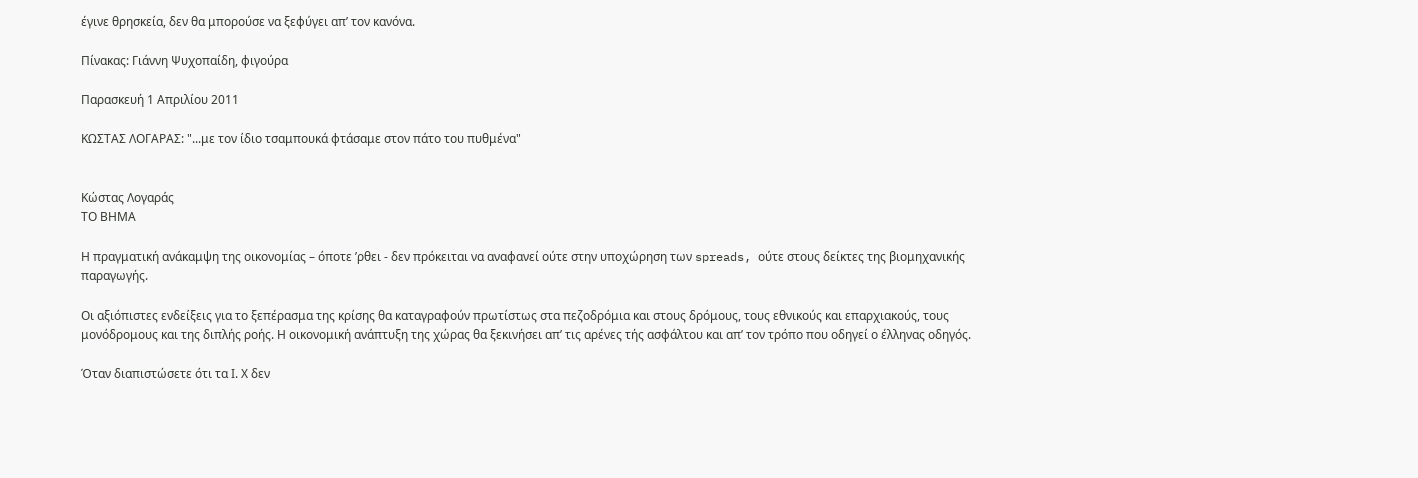έγινε θρησκεία, δεν θα μπορούσε να ξεφύγει απ’ τον κανόνα.

Πίνακας: Γιάννη Ψυχοπαίδη, φιγούρα

Παρασκευή 1 Απριλίου 2011

ΚΩΣΤΑΣ ΛΟΓΑΡΑΣ: "...με τον ίδιο τσαμπουκά φτάσαμε στον πάτο του πυθμένα"


Κώστας Λογαράς
ΤΟ ΒΗΜΑ

Η πραγματική ανάκαμψη της οικονομίας – όποτε ’ρθει - δεν πρόκειται να αναφανεί ούτε στην υποχώρηση των spreads, ούτε στους δείκτες της βιομηχανικής παραγωγής.

Οι αξιόπιστες ενδείξεις για το ξεπέρασμα της κρίσης θα καταγραφούν πρωτίστως στα πεζοδρόμια και στους δρόμους, τους εθνικούς και επαρχιακούς, τους μονόδρομους και της διπλής ροής. Η οικονομική ανάπτυξη της χώρας θα ξεκινήσει απ’ τις αρένες τής ασφάλτου και απ’ τον τρόπο που οδηγεί ο έλληνας οδηγός.

Όταν διαπιστώσετε ότι τα Ι. Χ δεν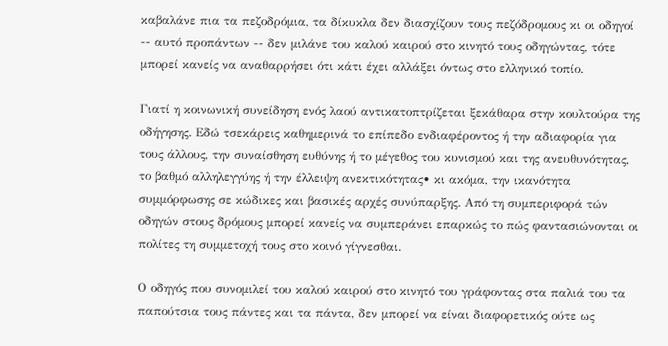καβαλάνε πια τα πεζοδρόμια, τα δίκυκλα δεν διασχίζουν τους πεζόδρομους κι οι οδηγοί -- αυτό προπάντων -- δεν μιλάνε του καλού καιρού στο κινητό τους οδηγώντας, τότε μπορεί κανείς να αναθαρρήσει ότι κάτι έχει αλλάξει όντως στο ελληνικό τοπίο.

Γιατί η κοινωνική συνείδηση ενός λαού αντικατοπτρίζεται ξεκάθαρα στην κουλτούρα της οδήγησης. Εδώ τσεκάρεις καθημερινά το επίπεδο ενδιαφέροντος ή την αδιαφορία για τους άλλους, την συναίσθηση ευθύνης ή το μέγεθος του κυνισμού και της ανευθυνότητας, το βαθμό αλληλεγγύης ή την έλλειψη ανεκτικότητας• κι ακόμα, την ικανότητα συμμόρφωσης σε κώδικες και βασικές αρχές συνύπαρξης. Από τη συμπεριφορά τών οδηγών στους δρόμους μπορεί κανείς να συμπεράνει επαρκώς το πώς φαντασιώνονται οι πολίτες τη συμμετοχή τους στο κοινό γίγνεσθαι.

Ο οδηγός που συνομιλεί του καλού καιρού στο κινητό του γράφοντας στα παλιά του τα παπούτσια τους πάντες και τα πάντα, δεν μπορεί να είναι διαφορετικός ούτε ως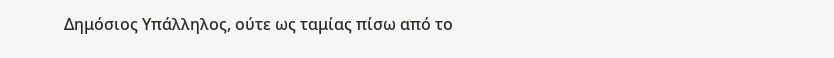Δημόσιος Υπάλληλος, ούτε ως ταμίας πίσω από το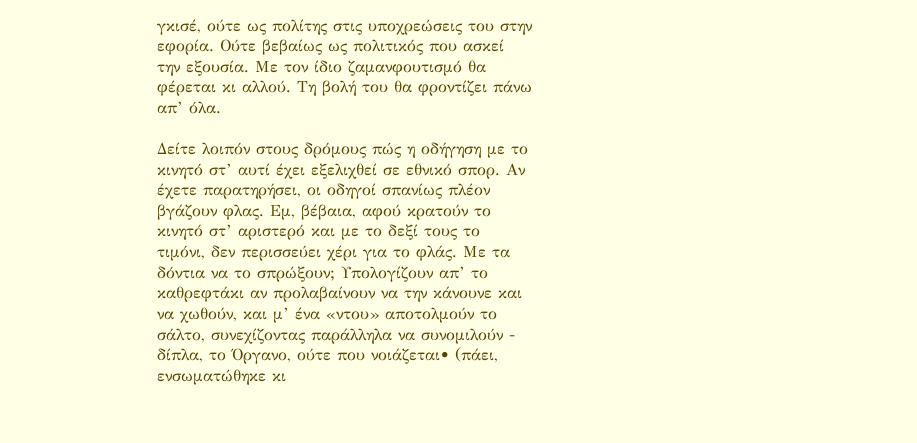γκισέ, ούτε ως πολίτης στις υποχρεώσεις του στην εφορία. Ούτε βεβαίως ως πολιτικός που ασκεί την εξουσία. Με τον ίδιο ζαμανφουτισμό θα φέρεται κι αλλού. Τη βολή του θα φροντίζει πάνω απ’ όλα.

Δείτε λοιπόν στους δρόμους πώς η οδήγηση με το κινητό στ’ αυτί έχει εξελιχθεί σε εθνικό σπορ. Αν έχετε παρατηρήσει, οι οδηγοί σπανίως πλέον βγάζουν φλας. Εμ, βέβαια, αφού κρατούν το κινητό στ’ αριστερό και με το δεξί τους το τιμόνι, δεν περισσεύει χέρι για το φλάς. Με τα δόντια να το σπρώξουν; Υπολογίζουν απ’ το καθρεφτάκι αν προλαβαίνουν να την κάνουνε και να χωθούν, και μ’ ένα «ντου» αποτολμούν το σάλτο, συνεχίζοντας παράλληλα να συνομιλούν - δίπλα, το Όργανο, ούτε που νοιάζεται• (πάει, ενσωματώθηκε κι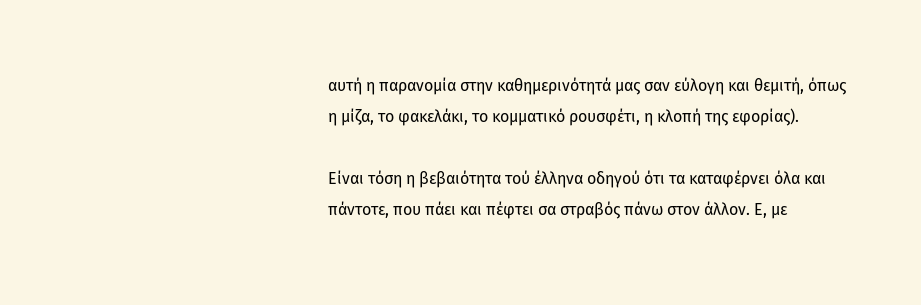αυτή η παρανομία στην καθημερινότητά μας σαν εύλογη και θεμιτή, όπως η μίζα, το φακελάκι, το κομματικό ρουσφέτι, η κλοπή της εφορίας).

Είναι τόση η βεβαιότητα τού έλληνα οδηγού ότι τα καταφέρνει όλα και πάντοτε, που πάει και πέφτει σα στραβός πάνω στον άλλον. Ε, με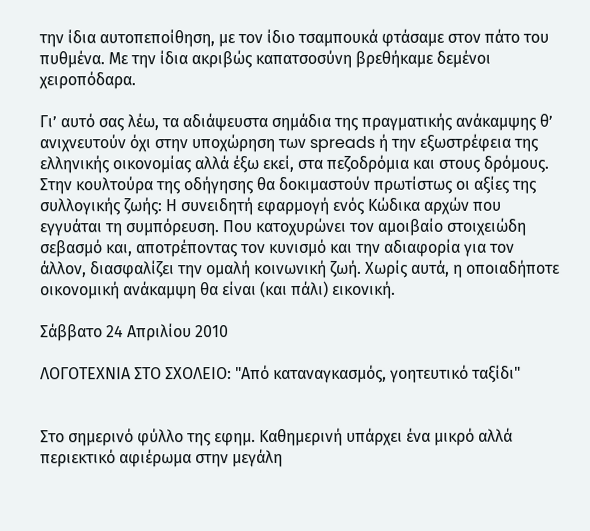την ίδια αυτοπεποίθηση, με τον ίδιο τσαμπουκά φτάσαμε στον πάτο του πυθμένα. Με την ίδια ακριβώς καπατσοσύνη βρεθήκαμε δεμένοι χειροπόδαρα.

Γι’ αυτό σας λέω, τα αδιάψευστα σημάδια της πραγματικής ανάκαμψης θ’ ανιχνευτούν όχι στην υποχώρηση των spreads ή την εξωστρέφεια της ελληνικής οικονομίας αλλά έξω εκεί, στα πεζοδρόμια και στους δρόμους. Στην κουλτούρα της οδήγησης θα δοκιμαστούν πρωτίστως οι αξίες της συλλογικής ζωής: Η συνειδητή εφαρμογή ενός Κώδικα αρχών που εγγυάται τη συμπόρευση. Που κατοχυρώνει τον αμοιβαίο στοιχειώδη σεβασμό και, αποτρέποντας τον κυνισμό και την αδιαφορία για τον άλλον, διασφαλίζει την ομαλή κοινωνική ζωή. Χωρίς αυτά, η οποιαδήποτε οικονομική ανάκαμψη θα είναι (και πάλι) εικονική.

Σάββατο 24 Απριλίου 2010

ΛΟΓΟΤΕΧΝΙΑ ΣΤΟ ΣΧΟΛΕΙΟ: "Από καταναγκασμός, γοητευτικό ταξίδι"


Στο σημερινό φύλλο της εφημ. Καθημερινή υπάρχει ένα μικρό αλλά περιεκτικό αφιέρωμα στην μεγάλη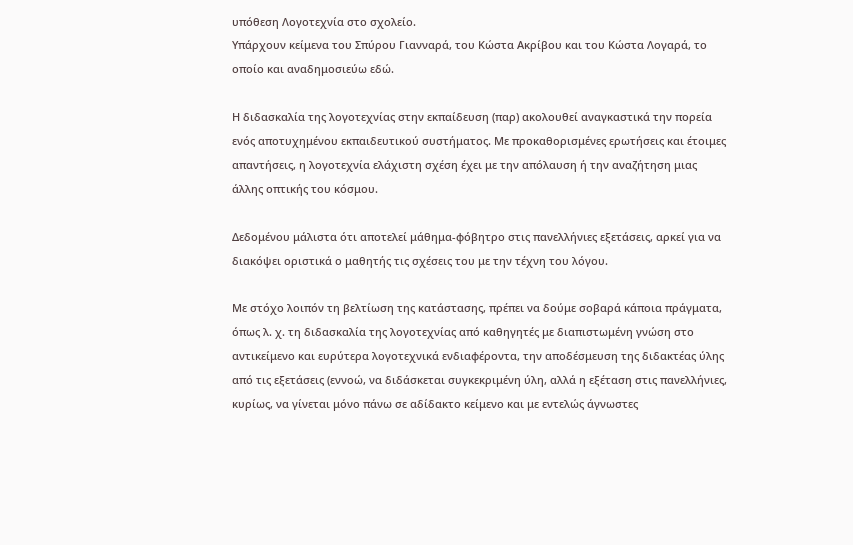υπόθεση Λογοτεχνία στο σχολείο.
Υπάρχουν κείμενα του Σπύρου Γιανναρά, του Κώστα Ακρίβου και του Κώστα Λογαρά, το οποίο και αναδημοσιεύω εδώ.

Η διδασκαλία της λογοτεχνίας στην εκπαίδευση (παρ) ακολουθεί αναγκαστικά την πορεία ενός αποτυχημένου εκπαιδευτικού συστήματος. Με προκαθορισμένες ερωτήσεις και έτοιμες απαντήσεις, η λογοτεχνία ελάχιστη σχέση έχει με την απόλαυση ή την αναζήτηση μιας άλλης οπτικής του κόσμου.

Δεδομένου μάλιστα ότι αποτελεί μάθημα-φόβητρο στις πανελλήνιες εξετάσεις, αρκεί για να διακόψει οριστικά ο μαθητής τις σχέσεις του με την τέχνη του λόγου.

Με στόχο λοιπόν τη βελτίωση της κατάστασης, πρέπει να δούμε σοβαρά κάποια πράγματα, όπως λ. χ. τη διδασκαλία της λογοτεχνίας από καθηγητές με διαπιστωμένη γνώση στο αντικείμενο και ευρύτερα λογοτεχνικά ενδιαφέροντα, την αποδέσμευση της διδακτέας ύλης από τις εξετάσεις (εννοώ, να διδάσκεται συγκεκριμένη ύλη, αλλά η εξέταση στις πανελλήνιες, κυρίως, να γίνεται μόνο πάνω σε αδίδακτο κείμενο και με εντελώς άγνωστες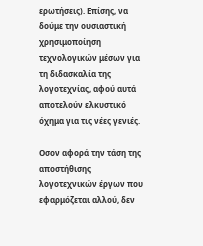ερωτήσεις). Επίσης, να δούμε την ουσιαστική χρησιμοποίηση τεχνολογικών μέσων για τη διδασκαλία της λογοτεχνίας, αφού αυτά αποτελούν ελκυστικό όχημα για τις νέες γενιές.

Οσον αφορά την τάση της αποστήθισης λογοτεχνικών έργων που εφαρμόζεται αλλού, δεν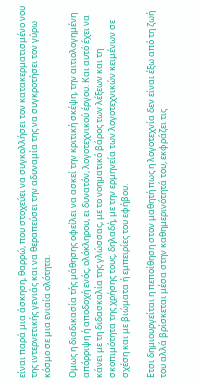είναι παρά μια άσκηση, θαρρώ, που στοχεύει να συγκολλήσει τον κατακερματισμένο νου της ιντερνετικής γενιάς και να θεραπεύσει την αδυναμία της να συγκροτήσει τον γύρω κόσμο σε μια ενιαία ολότητα.

Ομως η διαδικασία τής μάθησης οφείλει να ασκεί την κριτική σκέψη, την αιτιολογημένη απόρριψη ή αποδοχή ενός, ολόκληρου, ει δυνατόν, λογοτεχνικού έργου. Και αυτό έχει να κάνει με τη διδασκαλία της γλώσσας, με το νοηματικό βάρος των λέξεων και τη σκοπιμότητα της χρήσης τους, δηλαδή, με την ερμηνεία των λογοτεχνικών κειμένων σε σχέση και με βιώματα ή εμπειρίες του εφήβου.

Ετσι δημιουργείται η πεποίθηση στον μαθητή πως η λογοτεχνία δεν είναι έξω από τη ζωή του αλλά βρίσκεται μέσα στην καθημερινότητά του, εκφράζει τις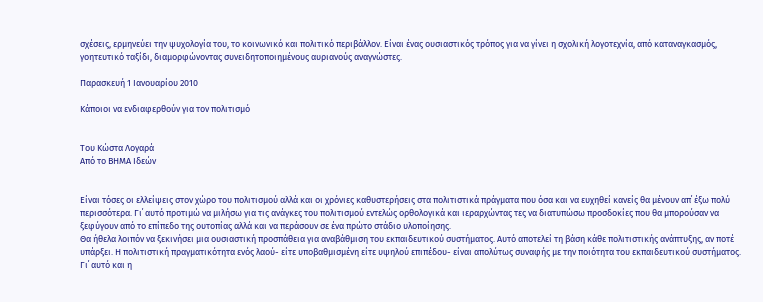σχέσεις, ερμηνεύει την ψυχολογία του, το κοινωνικό και πολιτικό περιβάλλον. Είναι ένας ουσιαστικός τρόπος για να γίνει η σχολική λογοτεχνία, από καταναγκασμός, γοητευτικό ταξίδι, διαμορφώνοντας συνειδητοποιημένους αυριανούς αναγνώστες.

Παρασκευή 1 Ιανουαρίου 2010

Κάποιοι να ενδιαφερθούν για τον πολιτισμό


Του Κώστα Λογαρά
Από το ΒΗΜΑ Ιδεών


Είναι τόσες οι ελλείψεις στον χώρο του πολιτισμού αλλά και οι χρόνιες καθυστερήσεις στα πολιτιστικά πράγματα που όσα και να ευχηθεί κανείς θα μένουν απ΄ έξω πολύ περισσότερα. Γι΄ αυτό προτιμώ να μιλήσω για τις ανάγκες του πολιτισμού εντελώς ορθολογικά και ιεραρχώντας τες να διατυπώσω προσδοκίες που θα μπορούσαν να ξεφύγουν από το επίπεδο της ουτοπίας αλλά και να περάσουν σε ένα πρώτο στάδιο υλοποίησης.
Θα ήθελα λοιπόν να ξεκινήσει μια ουσιαστική προσπάθεια για αναβάθμιση του εκπαιδευτικού συστήματος. Αυτό αποτελεί τη βάση κάθε πολιτιστικής ανάπτυξης, αν ποτέ υπάρξει. Η πολιτιστική πραγματικότητα ενός λαού- είτε υποβαθμισμένη είτε υψηλού επιπέδου- είναι απολύτως συναφής με την ποιότητα του εκπαιδευτικού συστήματος. Γι΄ αυτό και η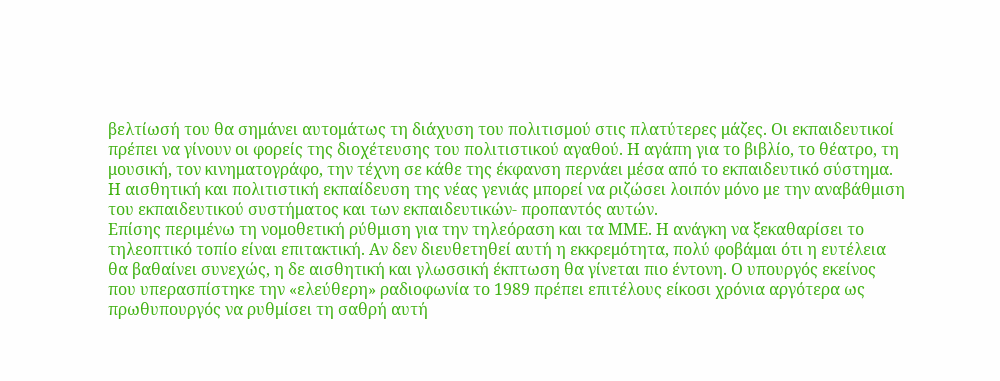βελτίωσή του θα σημάνει αυτομάτως τη διάχυση του πολιτισμού στις πλατύτερες μάζες. Οι εκπαιδευτικοί πρέπει να γίνουν οι φορείς της διοχέτευσης του πολιτιστικού αγαθού. Η αγάπη για το βιβλίο, το θέατρο, τη μουσική, τον κινηματογράφο, την τέχνη σε κάθε της έκφανση περνάει μέσα από το εκπαιδευτικό σύστημα. Η αισθητική και πολιτιστική εκπαίδευση της νέας γενιάς μπορεί να ριζώσει λοιπόν μόνο με την αναβάθμιση του εκπαιδευτικού συστήματος και των εκπαιδευτικών- προπαντός αυτών.
Επίσης περιμένω τη νομοθετική ρύθμιση για την τηλεόραση και τα ΜΜΕ. Η ανάγκη να ξεκαθαρίσει το τηλεοπτικό τοπίο είναι επιτακτική. Αν δεν διευθετηθεί αυτή η εκκρεμότητα, πολύ φοβάμαι ότι η ευτέλεια θα βαθαίνει συνεχώς, η δε αισθητική και γλωσσική έκπτωση θα γίνεται πιο έντονη. Ο υπουργός εκείνος που υπερασπίστηκε την «ελεύθερη» ραδιοφωνία το 1989 πρέπει επιτέλους είκοσι χρόνια αργότερα ως πρωθυπουργός να ρυθμίσει τη σαθρή αυτή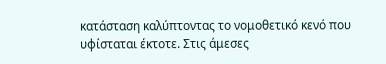κατάσταση καλύπτοντας το νομοθετικό κενό που υφίσταται έκτοτε. Στις άμεσες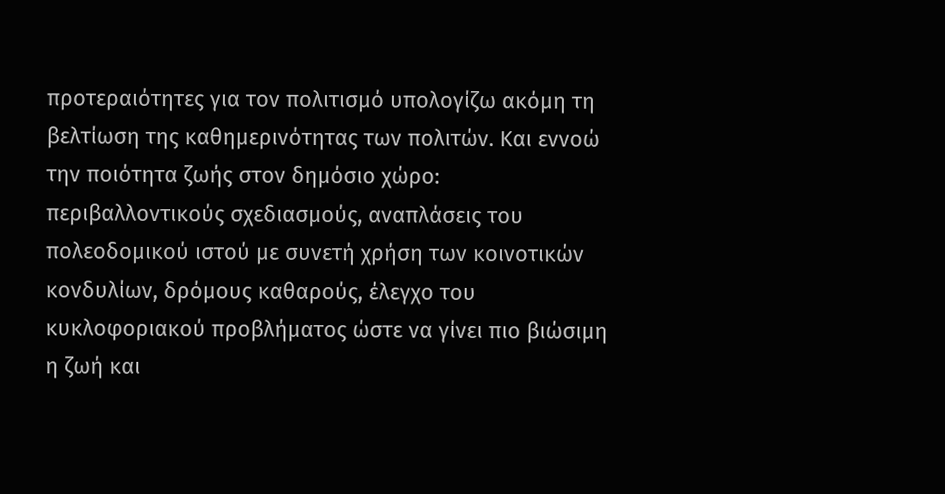προτεραιότητες για τον πολιτισμό υπολογίζω ακόμη τη βελτίωση της καθημερινότητας των πολιτών. Και εννοώ την ποιότητα ζωής στον δημόσιο χώρο: περιβαλλοντικούς σχεδιασμούς, αναπλάσεις του πολεοδομικού ιστού με συνετή χρήση των κοινοτικών κονδυλίων, δρόμους καθαρούς, έλεγχο του κυκλοφοριακού προβλήματος ώστε να γίνει πιο βιώσιμη η ζωή και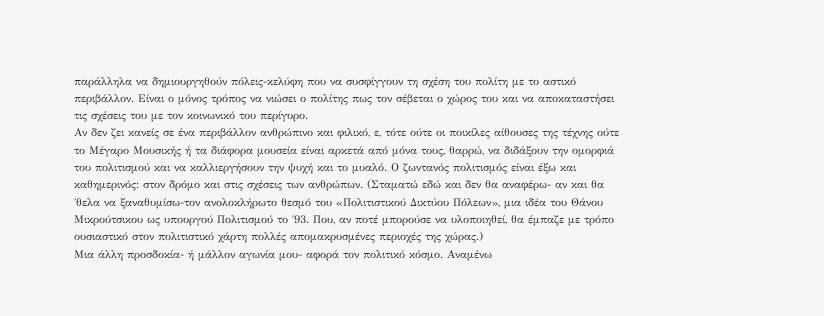παράλληλα να δημιουργηθούν πόλεις-κελύφη που να συσφίγγουν τη σχέση του πολίτη με το αστικό περιβάλλον. Είναι ο μόνος τρόπος να νιώσει ο πολίτης πως τον σέβεται ο χώρος του και να αποκαταστήσει τις σχέσεις του με τον κοινωνικό του περίγυρο.
Αν δεν ζει κανείς σε ένα περιβάλλον ανθρώπινο και φιλικό, ε, τότε ούτε οι ποικίλες αίθουσες της τέχνης ούτε το Μέγαρο Μουσικής ή τα διάφορα μουσεία είναι αρκετά από μόνα τους, θαρρώ, να διδάξουν την ομορφιά του πολιτισμού και να καλλιεργήσουν την ψυχή και το μυαλό. Ο ζωντανός πολιτισμός είναι έξω και καθημερινός: στον δρόμο και στις σχέσεις των ανθρώπων. (Σταματώ εδώ και δεν θα αναφέρω- αν και θα ΄θελα να ξαναθυμίσω-τον ανολοκλήρωτο θεσμό του «Πολιτιστικού Δικτύου Πόλεων», μια ιδέα του Θάνου Μικρούτσικου ως υπουργού Πολιτισμού το ΄93. Που, αν ποτέ μπορούσε να υλοποιηθεί, θα έμπαζε με τρόπο ουσιαστικό στον πολιτιστικό χάρτη πολλές απομακρυσμένες περιοχές της χώρας.)
Μια άλλη προσδοκία- ή μάλλον αγωνία μου- αφορά τον πολιτικό κόσμο. Αναμένω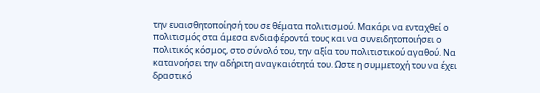την ευαισθητοποίησή του σε θέματα πολιτισμού. Μακάρι να ενταχθεί ο πολιτισμός στα άμεσα ενδιαφέροντά τους και να συνειδητοποιήσει ο πολιτικός κόσμος, στο σύνολό του, την αξία του πολιτιστικού αγαθού. Να κατανοήσει την αδήριτη αναγκαιότητά του. Ωστε η συμμετοχή του να έχει δραστικό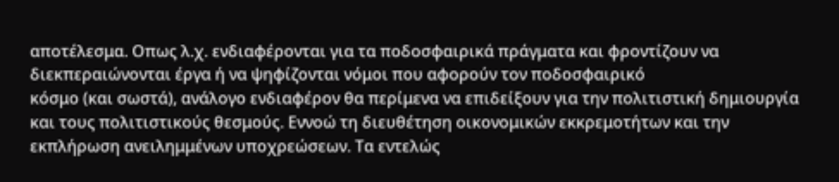αποτέλεσμα. Οπως λ.χ. ενδιαφέρονται για τα ποδοσφαιρικά πράγματα και φροντίζουν να διεκπεραιώνονται έργα ή να ψηφίζονται νόμοι που αφορούν τον ποδοσφαιρικό
κόσμο (και σωστά), ανάλογο ενδιαφέρον θα περίμενα να επιδείξουν για την πολιτιστική δημιουργία και τους πολιτιστικούς θεσμούς. Εννοώ τη διευθέτηση οικονομικών εκκρεμοτήτων και την εκπλήρωση ανειλημμένων υποχρεώσεων. Τα εντελώς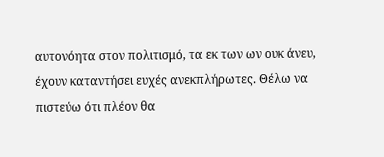αυτονόητα στον πολιτισμό, τα εκ των ων ουκ άνευ, έχουν καταντήσει ευχές ανεκπλήρωτες. Θέλω να πιστεύω ότι πλέον θα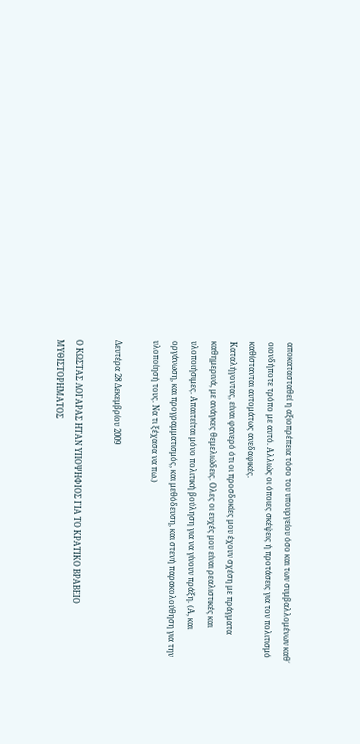αποκατασταθεί η αξιοπρέπεια τόσο του υπουργείου όσο και των συμβαλλομένων καθ΄ οιονδήποτε τρόπο με αυτό. Αλλιώς οι όποιες σκέψεις ή προτάσεις για τον πολιτισμό καθίστανται αυτομάτως ανεδαφικές.
Καταλήγοντας, είναι φανερό ότι οι προσδοκίες μου έχουν σχέση με πράγματα καθημερινά, με ανάγκες θεμελιώδεις. Ολες οι ευχές μου είναι ρεαλιστικές και υλοποιήσιμες. Απαιτείται μόνο πολιτική βούληση για να γίνουν πράξη. (Α, και οργάνωση, και προγραμματισμός, και μεθόδευση, και στενή παρακολούθηση για την υλοποίησή τους. Να τι ξέχασα να πω.)

Δευτέρα 28 Δεκεμβρίου 2009

Ο ΚΩΣΤΑΣ ΛΟΓΑΡΑΣ ΗΤΑΝ ΥΠΟΨΗΦΙΟΣ ΓΙΑ ΤΟ ΚΡΑΤΙΚΟ ΒΡΑΒΕΙΟ ΜΥΘΙΣΤΟΡΗΜΑΤΟΣ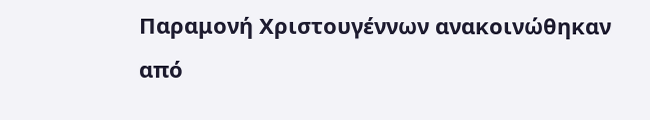Παραμονή Χριστουγέννων ανακοινώθηκαν από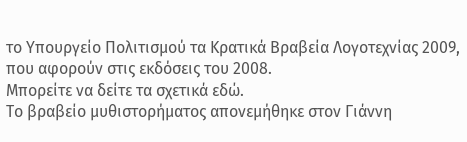το Υπουργείο Πολιτισμού τα Κρατικά Βραβεία Λογοτεχνίας 2009, που αφορούν στις εκδόσεις του 2008.
Μπορείτε να δείτε τα σχετικά εδώ.
Το βραβείο μυθιστορήματος απονεμήθηκε στον Γιάννη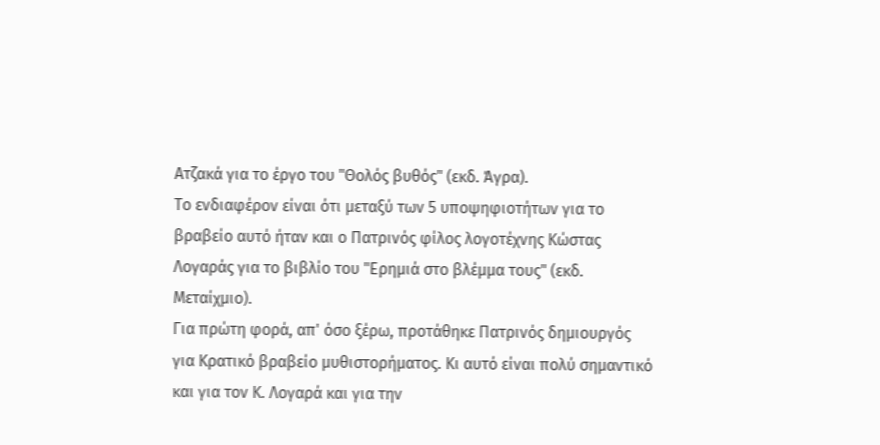Ατζακά για το έργο του "Θολός βυθός" (εκδ. Άγρα).
Το ενδιαφέρον είναι ότι μεταξύ των 5 υποψηφιοτήτων για το βραβείο αυτό ήταν και ο Πατρινός φίλος λογοτέχνης Κώστας Λογαράς για το βιβλίο του "Ερημιά στο βλέμμα τους" (εκδ. Μεταίχμιο).
Για πρώτη φορά, απ' όσο ξέρω, προτάθηκε Πατρινός δημιουργός για Κρατικό βραβείο μυθιστορήματος. Κι αυτό είναι πολύ σημαντικό και για τον Κ. Λογαρά και για την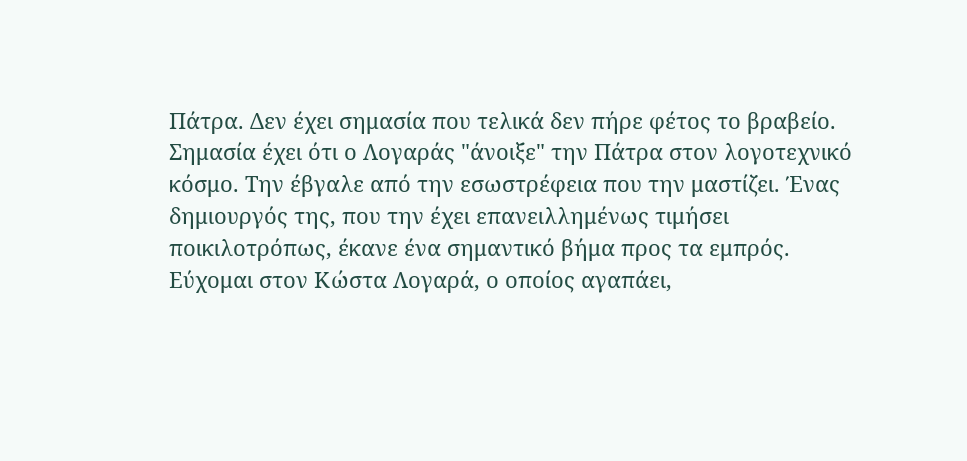Πάτρα. Δεν έχει σημασία που τελικά δεν πήρε φέτος το βραβείο. Σημασία έχει ότι ο Λογαράς "άνοιξε" την Πάτρα στον λογοτεχνικό κόσμο. Την έβγαλε από την εσωστρέφεια που την μαστίζει. Ένας δημιουργός της, που την έχει επανειλλημένως τιμήσει ποικιλοτρόπως, έκανε ένα σημαντικό βήμα προς τα εμπρός.
Εύχομαι στον Κώστα Λογαρά, ο οποίος αγαπάει,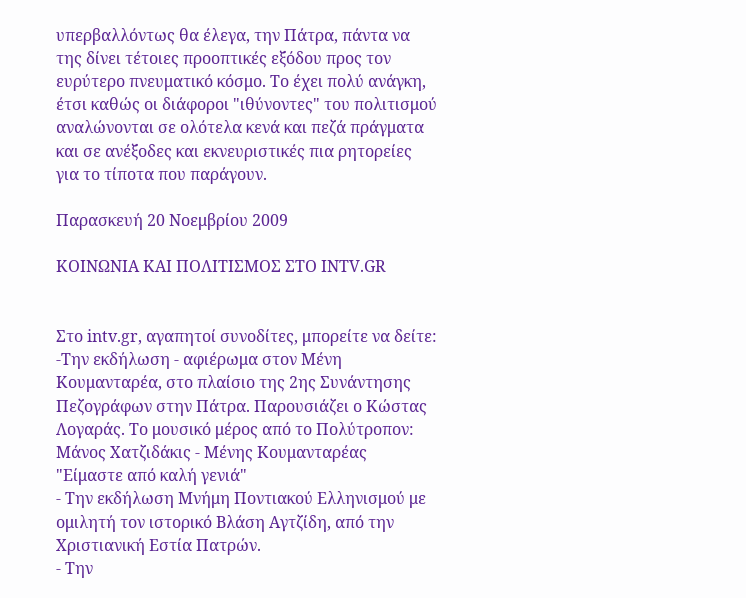υπερβαλλόντως θα έλεγα, την Πάτρα, πάντα να της δίνει τέτοιες προοπτικές εξόδου προς τον ευρύτερο πνευματικό κόσμο. Το έχει πολύ ανάγκη, έτσι καθώς οι διάφοροι "ιθύνοντες" του πολιτισμού αναλώνονται σε ολότελα κενά και πεζά πράγματα και σε ανέξοδες και εκνευριστικές πια ρητορείες για το τίποτα που παράγουν.

Παρασκευή 20 Νοεμβρίου 2009

ΚΟΙΝΩΝΙΑ ΚΑΙ ΠΟΛΙΤΙΣΜΟΣ ΣΤΟ INTV.GR


Στο intv.gr, αγαπητοί συνοδίτες, μπορείτε να δείτε:
-Την εκδήλωση - αφιέρωμα στον Μένη Κουμανταρέα, στο πλαίσιο της 2ης Συνάντησης Πεζογράφων στην Πάτρα. Παρουσιάζει ο Κώστας Λογαράς. Το μουσικό μέρος από το Πολύτροπον: Μάνος Χατζιδάκις - Μένης Κουμανταρέας "Είμαστε από καλή γενιά"
- Την εκδήλωση Μνήμη Ποντιακού Ελληνισμού με ομιλητή τον ιστορικό Βλάση Αγτζίδη, από την Χριστιανική Εστία Πατρών.
- Την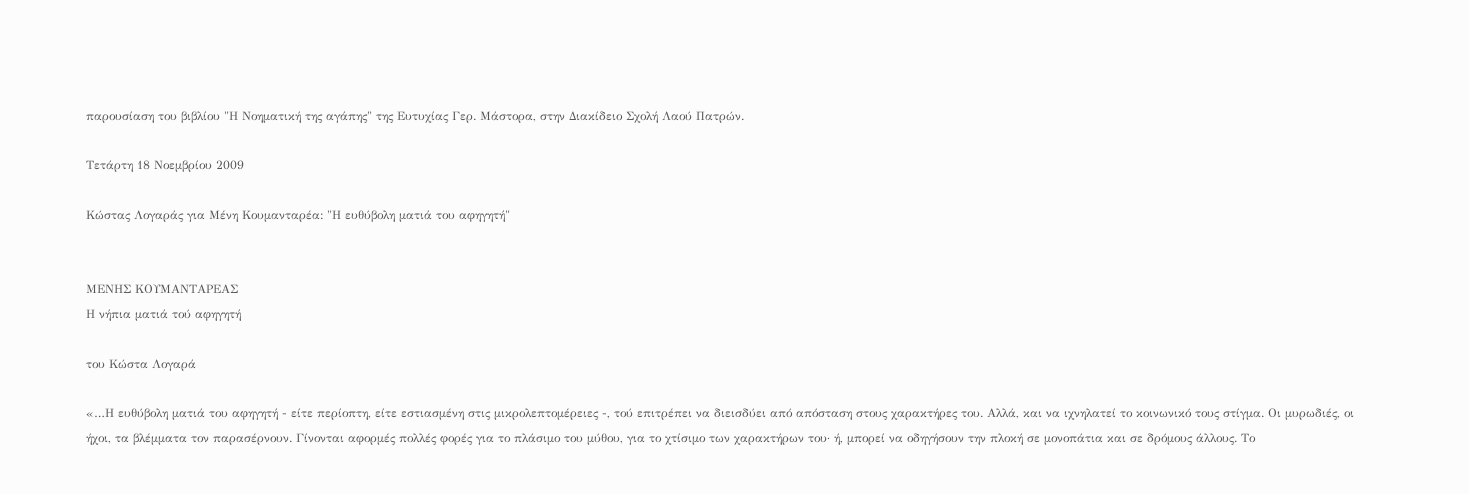παρουσίαση του βιβλίου "Η Νοηματική της αγάπης" της Ευτυχίας Γερ. Μάστορα, στην Διακίδειο Σχολή Λαού Πατρών.

Τετάρτη 18 Νοεμβρίου 2009

Κώστας Λογαράς για Μένη Κουμανταρέα: "Η ευθύβολη ματιά του αφηγητή"


ΜΕΝΗΣ ΚΟΥΜΑΝΤΑΡΕΑΣ
Η νήπια ματιά τού αφηγητή

του Κώστα Λογαρά

«…Η ευθύβολη ματιά του αφηγητή - είτε περίοπτη, είτε εστιασμένη στις μικρολεπτομέρειες -, τού επιτρέπει να διεισδύει από απόσταση στους χαρακτήρες του. Αλλά, και να ιχνηλατεί το κοινωνικό τους στίγμα. Οι μυρωδιές, οι ήχοι, τα βλέμματα τον παρασέρνουν. Γίνονται αφορμές πολλές φορές για το πλάσιμο του μύθου, για το χτίσιμο των χαρακτήρων του· ή, μπορεί να οδηγήσουν την πλοκή σε μονοπάτια και σε δρόμους άλλους. Το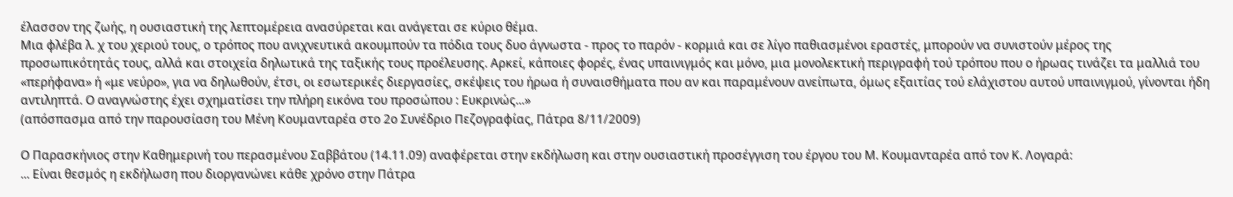έλασσον της ζωής, η ουσιαστική της λεπτομέρεια ανασύρεται και ανάγεται σε κύριο θέμα.
Μια φλέβα λ. χ του χεριού τους, ο τρόπος που ανιχνευτικά ακουμπούν τα πόδια τους δυο άγνωστα - προς το παρόν - κορμιά και σε λίγο παθιασμένοι εραστές, μπορούν να συνιστούν μέρος της προσωπικότητάς τους, αλλά και στοιχεία δηλωτικά της ταξικής τους προέλευσης. Αρκεί, κάποιες φορές, ένας υπαινιγμός και μόνο, μια μονολεκτική περιγραφή τού τρόπου που ο ήρωας τινάζει τα μαλλιά του «περήφανα» ή «με νεύρο», για να δηλωθούν, έτσι, οι εσωτερικές διεργασίες, σκέψεις του ήρωα ή συναισθήματα που αν και παραμένουν ανείπωτα, όμως εξαιτίας τού ελάχιστου αυτού υπαινιγμού, γίνονται ήδη αντιληπτά. Ο αναγνώστης έχει σχηματίσει την πλήρη εικόνα του προσώπου : Ευκρινώς...»
(απόσπασμα από την παρουσίαση του Μένη Κουμανταρέα στο 2ο Συνέδριο Πεζογραφίας, Πάτρα 8/11/2009)

Ο Παρασκήνιος στην Καθημερινή του περασμένου Σαββάτου (14.11.09) αναφέρεται στην εκδήλωση και στην ουσιαστική προσέγγιση του έργου του Μ. Κουμανταρέα από τον Κ. Λογαρά:
... Είναι θεσμός η εκδήλωση που διοργανώνει κάθε χρόνο στην Πάτρα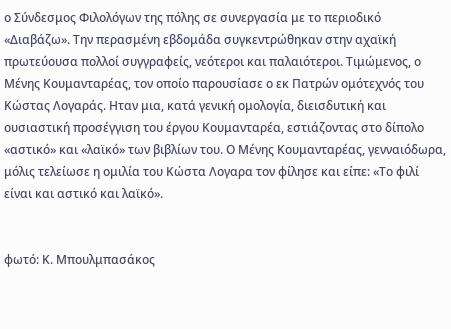ο Σύνδεσμος Φιλολόγων της πόλης σε συνεργασία με το περιοδικό «Διαβάζω». Την περασμένη εβδομάδα συγκεντρώθηκαν στην αχαϊκή πρωτεύουσα πολλοί συγγραφείς, νεότεροι και παλαιότεροι. Τιμώμενος, ο Μένης Κουμανταρέας, τον οποίο παρουσίασε ο εκ Πατρών ομότεχνός του Κώστας Λογαράς. Ηταν μια, κατά γενική ομολογία, διεισδυτική και ουσιαστική προσέγγιση του έργου Κουμανταρέα, εστιάζοντας στο δίπολο «αστικό» και «λαϊκό» των βιβλίων του. Ο Μένης Κουμανταρέας, γενναιόδωρα, μόλις τελείωσε η ομιλία του Κώστα Λογαρα τον φίλησε και είπε: «Το φιλί είναι και αστικό και λαϊκό».


φωτό: Κ. Μπουλμπασάκος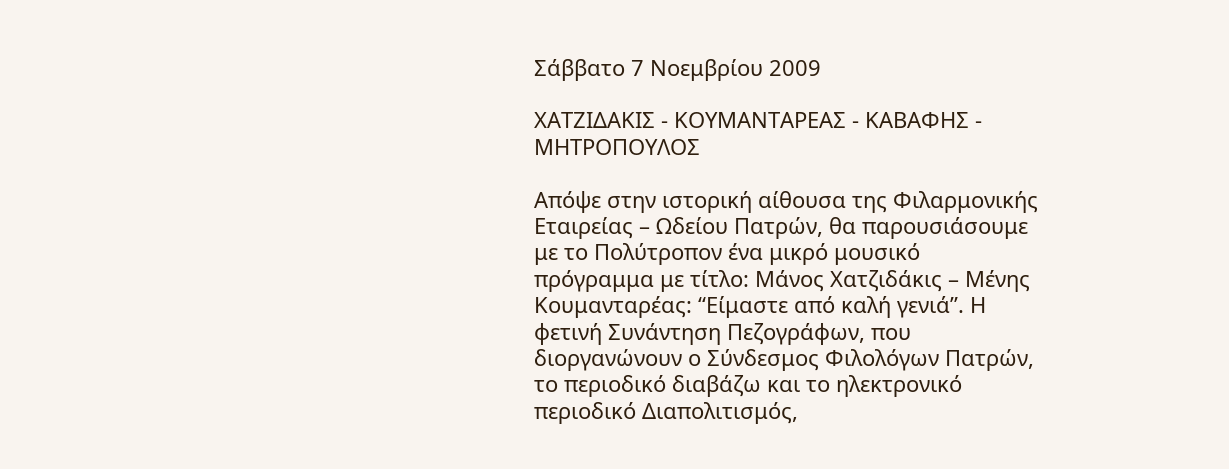Σάββατο 7 Νοεμβρίου 2009

ΧΑΤΖΙΔΑΚΙΣ - ΚΟΥΜΑΝΤΑΡΕΑΣ - ΚΑΒΑΦΗΣ - ΜΗΤΡΟΠΟΥΛΟΣ

Aπόψε στην ιστορική αίθουσα της Φιλαρμονικής Εταιρείας – Ωδείου Πατρών, θα παρουσιάσουμε με το Πολύτροπον ένα μικρό μουσικό πρόγραμμα με τίτλο: Μάνος Χατζιδάκις – Μένης Κουμανταρέας: “Είμαστε από καλή γενιά”. Η φετινή Συνάντηση Πεζογράφων, που διοργανώνουν ο Σύνδεσμος Φιλολόγων Πατρών, το περιοδικό διαβάζω και το ηλεκτρονικό περιοδικό Διαπολιτισμός,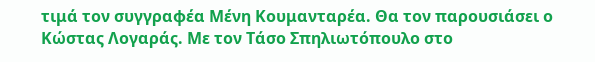τιμά τον συγγραφέα Μένη Κουμανταρέα. Θα τον παρουσιάσει ο Κώστας Λογαράς. Με τον Τάσο Σπηλιωτόπουλο στο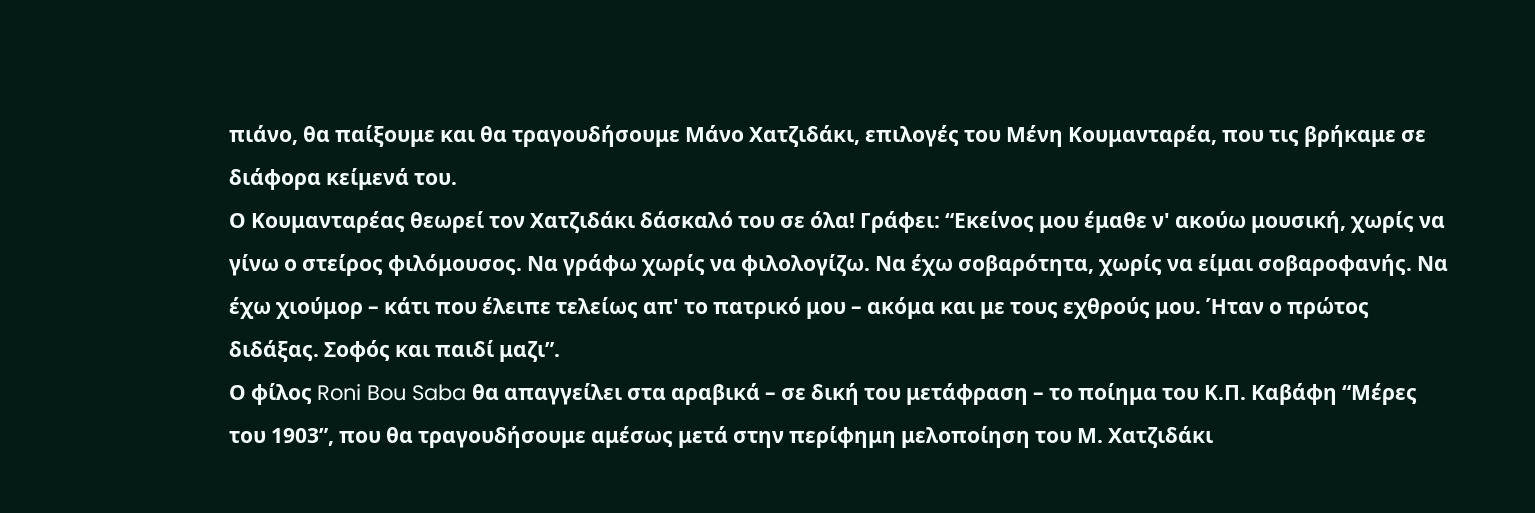πιάνο, θα παίξουμε και θα τραγουδήσουμε Μάνο Χατζιδάκι, επιλογές του Μένη Κουμανταρέα, που τις βρήκαμε σε διάφορα κείμενά του.
Ο Κουμανταρέας θεωρεί τον Χατζιδάκι δάσκαλό του σε όλα! Γράφει: “Εκείνος μου έμαθε ν' ακούω μουσική, χωρίς να γίνω ο στείρος φιλόμουσος. Να γράφω χωρίς να φιλολογίζω. Να έχω σοβαρότητα, χωρίς να είμαι σοβαροφανής. Να έχω χιούμορ – κάτι που έλειπε τελείως απ' το πατρικό μου – ακόμα και με τους εχθρούς μου. Ήταν ο πρώτος διδάξας. Σοφός και παιδί μαζι”.
Ο φίλος Roni Bou Saba θα απαγγείλει στα αραβικά – σε δική του μετάφραση – το ποίημα του Κ.Π. Καβάφη “Μέρες του 1903”, που θα τραγουδήσουμε αμέσως μετά στην περίφημη μελοποίηση του Μ. Χατζιδάκι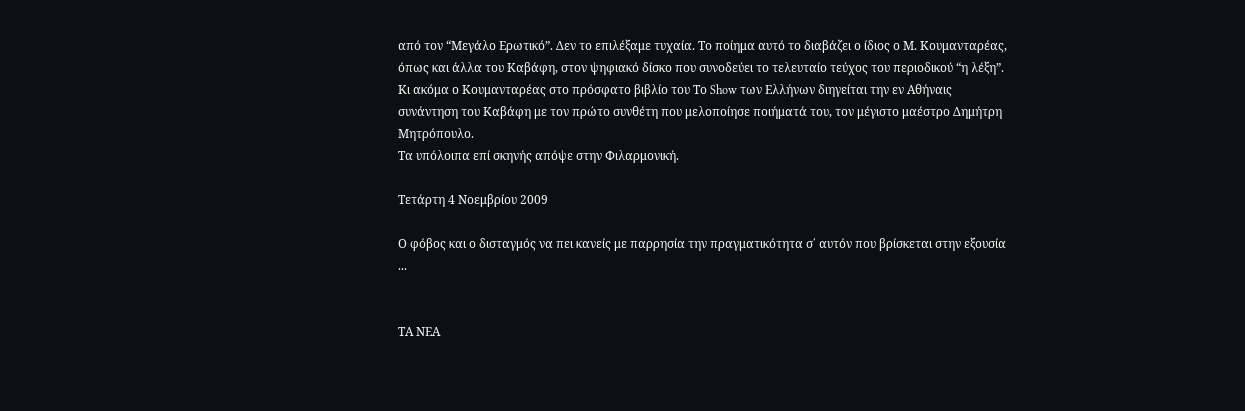από τον “Μεγάλο Ερωτικό”. Δεν το επιλέξαμε τυχαία. Το ποίημα αυτό το διαβάζει ο ίδιος ο Μ. Κουμανταρέας, όπως και άλλα του Καβάφη, στον ψηφιακό δίσκο που συνοδεύει το τελευταίο τεύχος του περιοδικού “η λέξη”. Κι ακόμα ο Κουμανταρέας στο πρόσφατο βιβλίο του Το Show των Ελλήνων διηγείται την εν Αθήναις συνάντηση του Καβάφη με τον πρώτο συνθέτη που μελοποίησε ποιήματά του, τον μέγιστο μαέστρο Δημήτρη Μητρόπουλο.
Τα υπόλοιπα επί σκηνής απόψε στην Φιλαρμονική.

Τετάρτη 4 Νοεμβρίου 2009

Ο φόβος και ο δισταγμός να πει κανείς με παρρησία την πραγματικότητα σ΄ αυτόν που βρίσκεται στην εξουσία ...


ΤΑ ΝΕΑ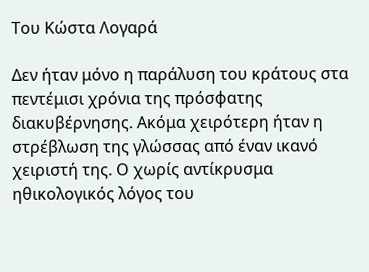Του Κώστα Λογαρά

Δεν ήταν μόνο η παράλυση του κράτους στα πεντέμισι χρόνια της πρόσφατης διακυβέρνησης. Ακόμα χειρότερη ήταν η στρέβλωση της γλώσσας από έναν ικανό χειριστή της. Ο χωρίς αντίκρυσμα ηθικολογικός λόγος του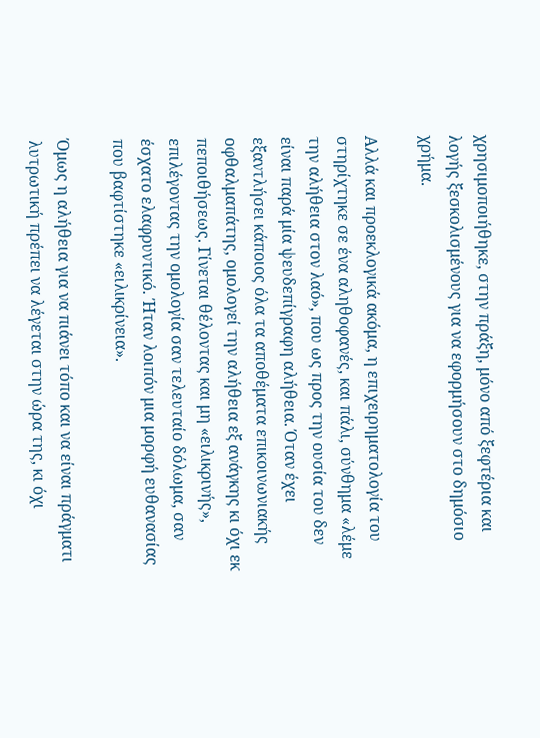χρησιμοποιήθηκε, στην πράξη, μόνο από ξεφτέρια και λογής ξεσκολισμένους για να εφορμήσουν στο δημόσιο χρήμα.

Αλλά και προεκλογικά ακόμα, η επιχειρηματολογία του στηρίχτηκε σε ένα αληθοφανές, και πάλι, σύνθημα «λέμε την αλήθεια στον λαό», που ως προς την ουσία του δεν είναι παρά μία ψευδεπίγραφη αλήθεια. Όταν έχει εξαντλήσει κάποιος όλα τα αποθέματα επικοινωνιακής οφθαλμαπάτης, ομολογεί την αλήθεια εξ ανάγκης κι όχι εκ πεποιθήσεως. Γίνεται θέλοντας και μη «ειλικρινής», επιλέγοντας την ομολογία σαν τελευταίο δόλωμα, σαν έσχατο ελαφρυντικό. Ήταν λοιπόν μια μορφή ευθανασίας που βαφτίστηκε «ειλικρίνεια».

Όμως η αλήθεια για να πιάνει τόπο και να είναι πράγματι λυτρωτική πρέπει να λέγεται στην ώρα της, κι όχι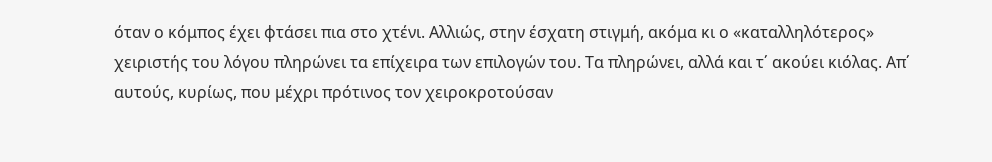όταν ο κόμπος έχει φτάσει πια στο χτένι. Αλλιώς, στην έσχατη στιγμή, ακόμα κι ο «καταλληλότερος» χειριστής του λόγου πληρώνει τα επίχειρα των επιλογών του. Τα πληρώνει, αλλά και τ΄ ακούει κιόλας. Απ΄ αυτούς, κυρίως, που μέχρι πρότινος τον χειροκροτούσαν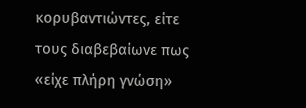κορυβαντιώντες, είτε τους διαβεβαίωνε πως «είχε πλήρη γνώση»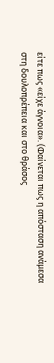είτε πως «είχε άγνοια». (Φαίνεται πως η απόσταση ανάμεσα στη δουλοπρέπεια και στο θράσος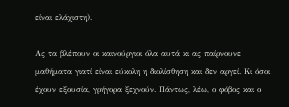είναι ελάχιστη).

Ας τα βλέπουν οι καινούργιοι όλα αυτά κι ας παίρνουνε μαθήματα γιατί είναι εύκολη η διολίσθηση και δεν αργεί. Κι όσοι έχουν εξουσία, γρήγορα ξεχνούν. Πάντως, λέω, ο φόβος και ο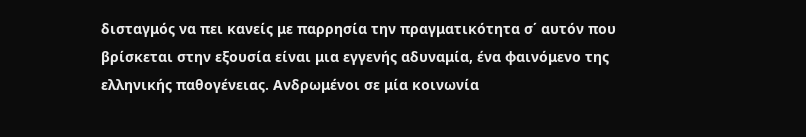δισταγμός να πει κανείς με παρρησία την πραγματικότητα σ΄ αυτόν που βρίσκεται στην εξουσία είναι μια εγγενής αδυναμία, ένα φαινόμενο της ελληνικής παθογένειας. Ανδρωμένοι σε μία κοινωνία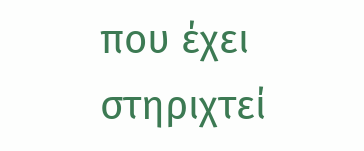που έχει στηριχτεί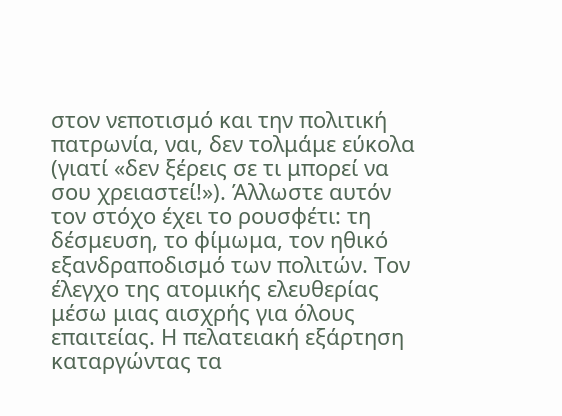στον νεποτισμό και την πολιτική πατρωνία, ναι, δεν τολμάμε εύκολα (γιατί «δεν ξέρεις σε τι μπορεί να σου χρειαστεί!»). Άλλωστε αυτόν τον στόχο έχει το ρουσφέτι: τη δέσμευση, το φίμωμα, τον ηθικό εξανδραποδισμό των πολιτών. Τον έλεγχο της ατομικής ελευθερίας μέσω μιας αισχρής για όλους επαιτείας. Η πελατειακή εξάρτηση καταργώντας τα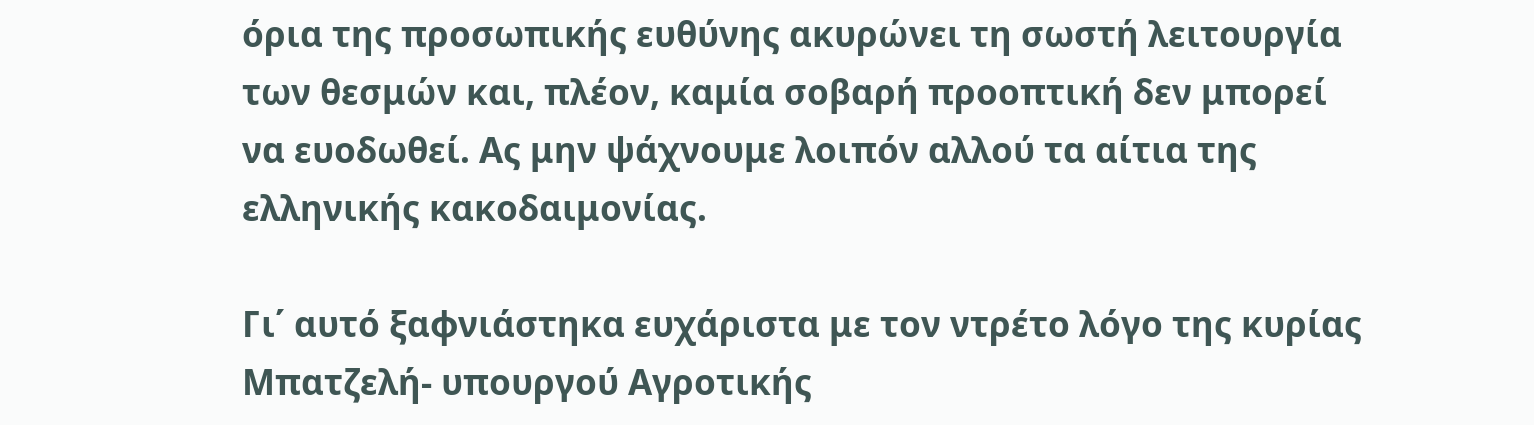όρια της προσωπικής ευθύνης ακυρώνει τη σωστή λειτουργία των θεσμών και, πλέον, καμία σοβαρή προοπτική δεν μπορεί να ευοδωθεί. Ας μην ψάχνουμε λοιπόν αλλού τα αίτια της ελληνικής κακοδαιμονίας.

Γι΄ αυτό ξαφνιάστηκα ευχάριστα με τον ντρέτο λόγο της κυρίας Μπατζελή- υπουργού Αγροτικής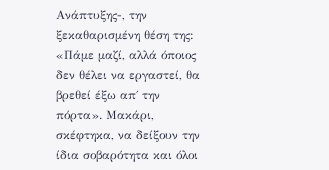Ανάπτυξης-, την ξεκαθαρισμένη θέση της: «Πάμε μαζί, αλλά όποιος δεν θέλει να εργαστεί, θα βρεθεί έξω απ΄ την πόρτα». Μακάρι, σκέφτηκα, να δείξουν την ίδια σοβαρότητα και όλοι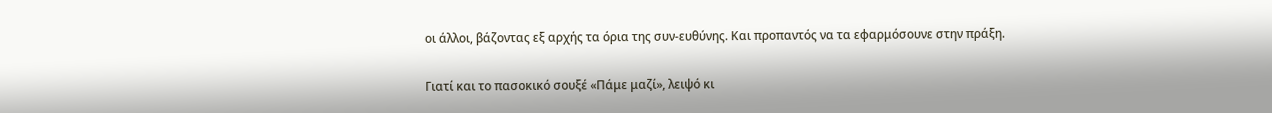οι άλλοι, βάζοντας εξ αρχής τα όρια της συν-ευθύνης. Και προπαντός να τα εφαρμόσουνε στην πράξη.

Γιατί και το πασοκικό σουξέ «Πάμε μαζί», λειψό κι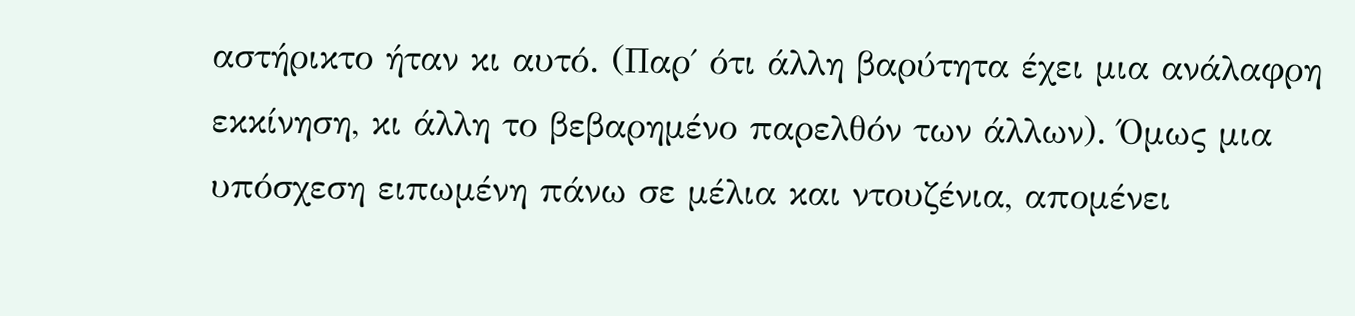αστήρικτο ήταν κι αυτό. (Παρ΄ ότι άλλη βαρύτητα έχει μια ανάλαφρη εκκίνηση, κι άλλη το βεβαρημένο παρελθόν των άλλων). Όμως μια υπόσχεση ειπωμένη πάνω σε μέλια και ντουζένια, απομένει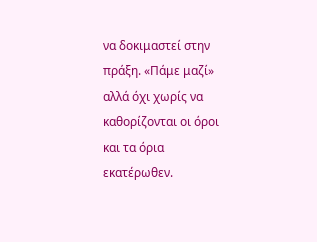να δοκιμαστεί στην πράξη. «Πάμε μαζί» αλλά όχι χωρίς να καθορίζονται οι όροι και τα όρια εκατέρωθεν.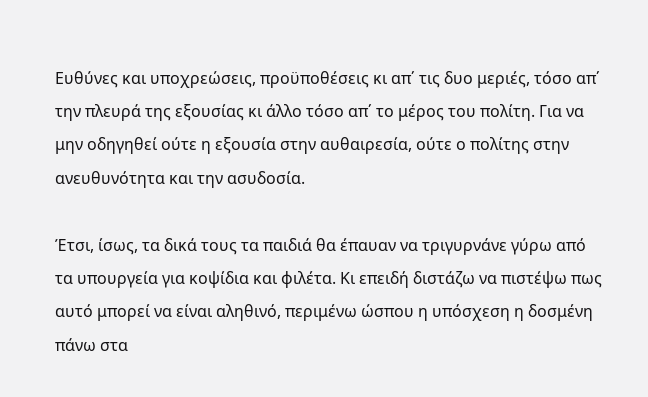Ευθύνες και υποχρεώσεις, προϋποθέσεις κι απ΄ τις δυο μεριές, τόσο απ΄ την πλευρά της εξουσίας κι άλλο τόσο απ΄ το μέρος του πολίτη. Για να μην οδηγηθεί ούτε η εξουσία στην αυθαιρεσία, ούτε ο πολίτης στην ανευθυνότητα και την ασυδοσία.

Έτσι, ίσως, τα δικά τους τα παιδιά θα έπαυαν να τριγυρνάνε γύρω από τα υπουργεία για κοψίδια και φιλέτα. Κι επειδή διστάζω να πιστέψω πως αυτό μπορεί να είναι αληθινό, περιμένω ώσπου η υπόσχεση η δοσμένη πάνω στα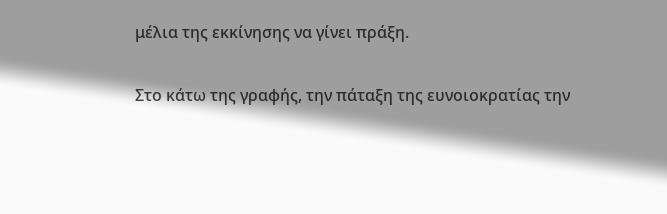μέλια της εκκίνησης να γίνει πράξη.

Στο κάτω της γραφής, την πάταξη της ευνοιοκρατίας την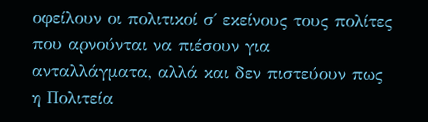οφείλουν οι πολιτικοί σ΄ εκείνους τους πολίτες που αρνούνται να πιέσουν για ανταλλάγματα, αλλά και δεν πιστεύουν πως η Πολιτεία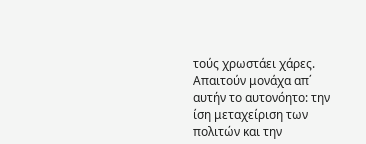τούς χρωστάει χάρες. Απαιτούν μονάχα απ΄ αυτήν το αυτονόητο: την ίση μεταχείριση των πολιτών και την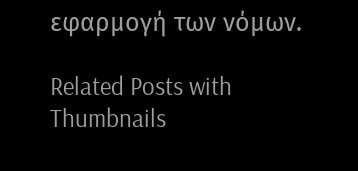εφαρμογή των νόμων.

Related Posts with Thumbnails